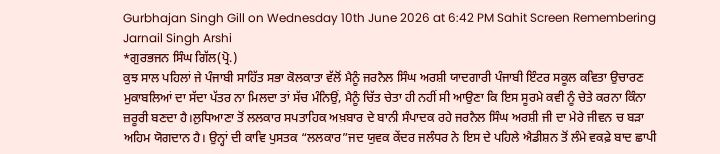Gurbhajan Singh Gill on Wednesday 10th June 2026 at 6:42 PM Sahit Screen Remembering Jarnail Singh Arshi
*ਗੁਰਭਜਨ ਸਿੰਘ ਗਿੱਲ(ਪ੍ਰੋ.)
ਕੁਝ ਸਾਲ ਪਹਿਲਾਂ ਜੇ ਪੰਜਾਬੀ ਸਾਹਿੱਤ ਸਭਾ ਕੋਲਕਾਤਾ ਵੱਲੋਂ ਮੈਨੂੰ ਜਰਨੈਲ ਸਿੰਘ ਅਰਸ਼ੀ ਯਾਦਗਾਰੀ ਪੰਜਾਬੀ ਇੰਟਰ ਸਕੂਲ ਕਵਿਤਾ ਉਚਾਰਣ ਮੁਕਾਬਲਿਆਂ ਦਾ ਸੱਦਾ ਪੱਤਰ ਨਾ ਮਿਲਦਾ ਤਾਂ ਸੱਚ ਮੰਨਿਉਂ, ਮੈਨੂੰ ਚਿੱਤ ਚੇਤਾ ਹੀ ਨਹੀਂ ਸੀ ਆਉਣਾ ਕਿ ਇਸ ਸੂਰਮੇ ਕਵੀ ਨੂੰ ਚੇਤੇ ਕਰਨਾ ਕਿੰਨਾ ਜ਼ਰੂਰੀ ਬਣਦਾ ਹੈ।ਲੁਧਿਆਣਾ ਤੋਂ ਲਲਕਾਰ ਸਪਤਾਹਿਕ ਅਖ਼ਬਾਰ ਦੇ ਬਾਨੀ ਸੰਪਾਦਕ ਰਹੇ ਜਰਨੈਲ ਸਿੰਘ ਅਰਸ਼ੀ ਜੀ ਦਾ ਮੇਰੇ ਜੀਵਨ ਚ ਬੜਾ ਅਹਿਮ ਯੋਗਦਾਨ ਹੈ। ਉਨ੍ਹਾਂ ਦੀ ਕਾਵਿ ਪੁਸਤਕ “ਲਲਕਾਰ”ਜਦ ਯੁਵਕ ਕੇਂਦਰ ਜਲੰਧਰ ਨੇ ਇਸ ਦੇ ਪਹਿਲੇ ਐਡੀਸ਼ਨ ਤੋਂ ਲੰਮੇ ਵਕਫ਼ੇ ਬਾਦ ਛਾਪੀ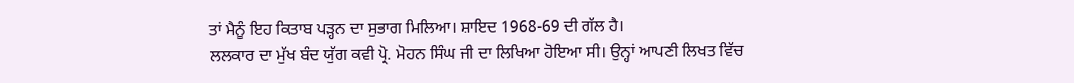ਤਾਂ ਮੈਨੂੰ ਇਹ ਕਿਤਾਬ ਪੜ੍ਹਨ ਦਾ ਸੁਭਾਗ ਮਿਲਿਆ। ਸ਼ਾਇਦ 1968-69 ਦੀ ਗੱਲ ਹੈ।
ਲਲਕਾਰ ਦਾ ਮੁੱਖ ਬੰਦ ਯੁੱਗ ਕਵੀ ਪ੍ਰੋ. ਮੋਹਨ ਸਿੰਘ ਜੀ ਦਾ ਲਿਖਿਆ ਹੋਇਆ ਸੀ। ਉਨ੍ਹਾਂ ਆਪਣੀ ਲਿਖਤ ਵਿੱਚ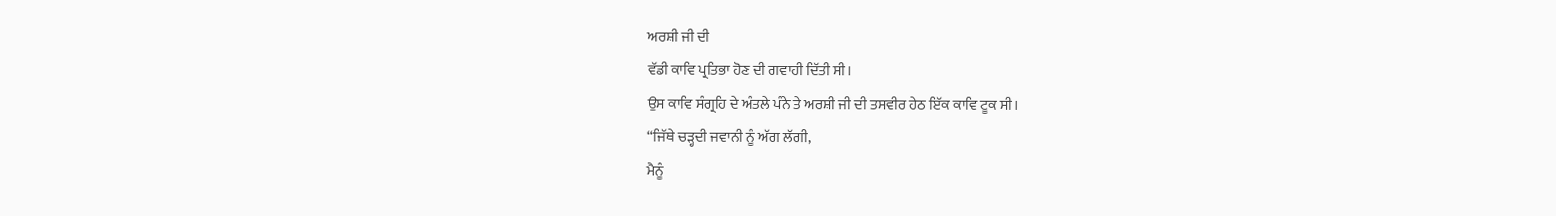ਅਰਸ਼ੀ ਜੀ ਦੀ
ਵੱਡੀ ਕਾਵਿ ਪ੍ਰਤਿਭਾ ਹੋਣ ਦੀ ਗਵਾਹੀ ਦਿੱਤੀ ਸੀ।
ਉਸ ਕਾਵਿ ਸੰਗ੍ਰਹਿ ਦੇ ਅੰਤਲੇ ਪੰਨੇ ਤੇ ਅਰਸ਼ੀ ਜੀ ਦੀ ਤਸਵੀਰ ਹੇਠ ਇੱਕ ਕਾਵਿ ਟੂਕ ਸੀ।
“ਜਿੱਥੇ ਚੜ੍ਹਦੀ ਜਵਾਨੀ ਨੂੰ ਅੱਗ ਲੱਗੀ,
ਮੈਨੂੰ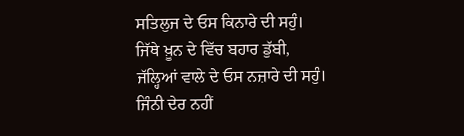ਸਤਿਲੁਜ ਦੇ ਓਸ ਕਿਨਾਰੇ ਦੀ ਸਹੁੰ।
ਜਿੱਥੇ ਖ਼ੂਨ ਦੇ ਵਿੱਚ ਬਹਾਰ ਡੁੱਬੀ,
ਜੱਲ੍ਹਿਆਂ ਵਾਲੇ ਦੇ ਓਸ ਨਜ਼ਾਰੇ ਦੀ ਸਹੁੰ।
ਜਿੰਨੀ ਦੇਰ ਨਹੀਂ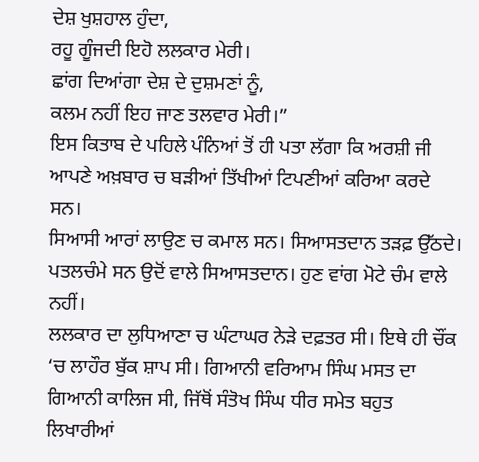ਦੇਸ਼ ਖੁਸ਼ਹਾਲ ਹੁੰਦਾ,
ਰਹੂ ਗੂੰਜਦੀ ਇਹੋ ਲਲਕਾਰ ਮੇਰੀ।
ਛਾਂਗ ਦਿਆਂਗਾ ਦੇਸ਼ ਦੇ ਦੁਸ਼ਮਣਾਂ ਨੂੰ,
ਕਲਮ ਨਹੀਂ ਇਹ ਜਾਣ ਤਲਵਾਰ ਮੇਰੀ।”
ਇਸ ਕਿਤਾਬ ਦੇ ਪਹਿਲੇ ਪੰਨਿਆਂ ਤੋਂ ਹੀ ਪਤਾ ਲੱਗਾ ਕਿ ਅਰਸ਼ੀ ਜੀ ਆਪਣੇ ਅਖ਼ਬਾਰ ਚ ਬੜੀਆਂ ਤਿੱਖੀਆਂ ਟਿਪਣੀਆਂ ਕਰਿਆ ਕਰਦੇ ਸਨ।
ਸਿਆਸੀ ਆਰਾਂ ਲਾਉਣ ਚ ਕਮਾਲ ਸਨ। ਸਿਆਸਤਦਾਨ ਤੜਫ਼ ਉੱਠਦੇ।
ਪਤਲਚੰਮੇ ਸਨ ਉਦੋਂ ਵਾਲੇ ਸਿਆਸਤਦਾਨ। ਹੁਣ ਵਾਂਗ ਮੋਟੇ ਚੰਮ ਵਾਲੇ ਨਹੀਂ।
ਲਲਕਾਰ ਦਾ ਲੁਧਿਆਣਾ ਚ ਘੰਟਾਘਰ ਨੇੜੇ ਦਫ਼ਤਰ ਸੀ। ਇਥੇ ਹੀ ਚੌਂਕ ‘ਚ ਲਾਹੌਰ ਬੁੱਕ ਸ਼ਾਪ ਸੀ। ਗਿਆਨੀ ਵਰਿਆਮ ਸਿੰਘ ਮਸਤ ਦਾ ਗਿਆਨੀ ਕਾਲਿਜ ਸੀ, ਜਿੱਥੋਂ ਸੰਤੋਖ ਸਿੰਘ ਧੀਰ ਸਮੇਤ ਬਹੁਤ ਲਿਖਾਰੀਆਂ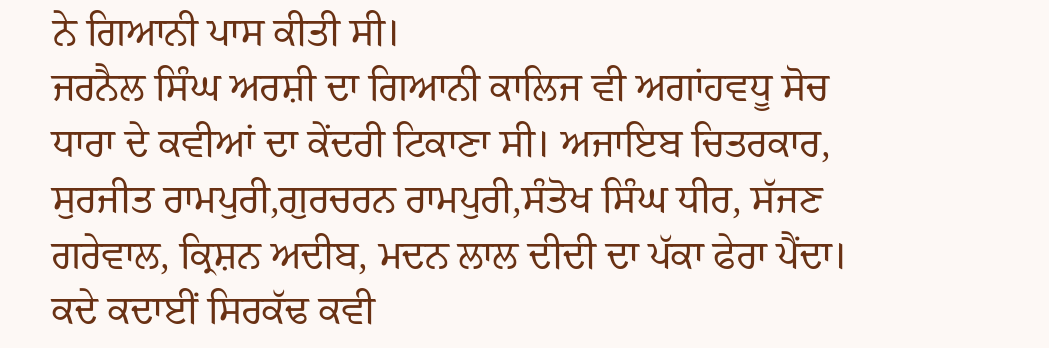ਨੇ ਗਿਆਨੀ ਪਾਸ ਕੀਤੀ ਸੀ।
ਜਰਨੈਲ ਸਿੰਘ ਅਰਸ਼ੀ ਦਾ ਗਿਆਨੀ ਕਾਲਿਜ ਵੀ ਅਗਾਂਹਵਧੂ ਸੋਚ ਧਾਰਾ ਦੇ ਕਵੀਆਂ ਦਾ ਕੇਂਦਰੀ ਟਿਕਾਣਾ ਸੀ। ਅਜਾਇਬ ਚਿਤਰਕਾਰ, ਸੁਰਜੀਤ ਰਾਮਪੁਰੀ,ਗੁਰਚਰਨ ਰਾਮਪੁਰੀ,ਸੰਤੋਖ ਸਿੰਘ ਧੀਰ, ਸੱਜਣ ਗਰੇਵਾਲ, ਕ੍ਰਿਸ਼ਨ ਅਦੀਬ, ਮਦਨ ਲਾਲ ਦੀਦੀ ਦਾ ਪੱਕਾ ਫੇਰਾ ਪੈਂਦਾ। ਕਦੇ ਕਦਾਈਂ ਸਿਰਕੱਢ ਕਵੀ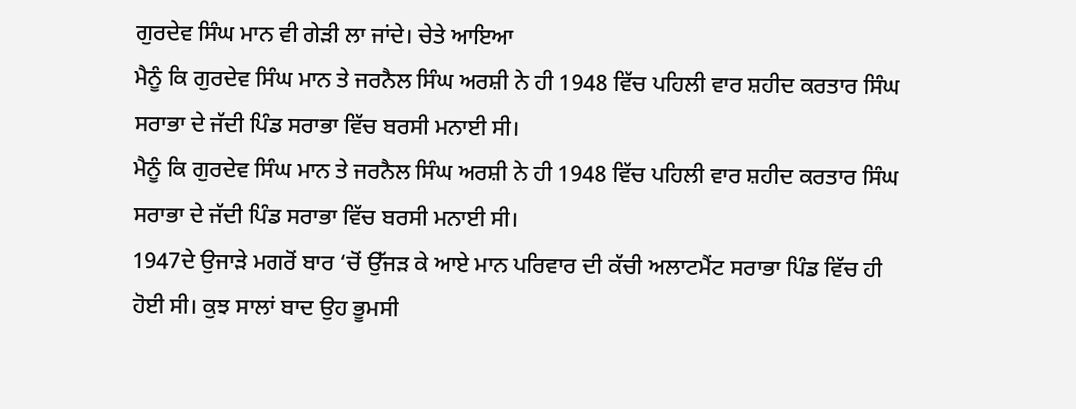ਗੁਰਦੇਵ ਸਿੰਘ ਮਾਨ ਵੀ ਗੇੜੀ ਲਾ ਜਾਂਦੇ। ਚੇਤੇ ਆਇਆ
ਮੈਨੂੰ ਕਿ ਗੁਰਦੇਵ ਸਿੰਘ ਮਾਨ ਤੇ ਜਰਨੈਲ ਸਿੰਘ ਅਰਸ਼ੀ ਨੇ ਹੀ 1948 ਵਿੱਚ ਪਹਿਲੀ ਵਾਰ ਸ਼ਹੀਦ ਕਰਤਾਰ ਸਿੰਘ ਸਰਾਭਾ ਦੇ ਜੱਦੀ ਪਿੰਡ ਸਰਾਭਾ ਵਿੱਚ ਬਰਸੀ ਮਨਾਈ ਸੀ।
ਮੈਨੂੰ ਕਿ ਗੁਰਦੇਵ ਸਿੰਘ ਮਾਨ ਤੇ ਜਰਨੈਲ ਸਿੰਘ ਅਰਸ਼ੀ ਨੇ ਹੀ 1948 ਵਿੱਚ ਪਹਿਲੀ ਵਾਰ ਸ਼ਹੀਦ ਕਰਤਾਰ ਸਿੰਘ ਸਰਾਭਾ ਦੇ ਜੱਦੀ ਪਿੰਡ ਸਰਾਭਾ ਵਿੱਚ ਬਰਸੀ ਮਨਾਈ ਸੀ।
1947ਦੇ ਉਜਾੜੇ ਮਗਰੋਂ ਬਾਰ ‘ਚੋਂ ਉੱਜੜ ਕੇ ਆਏ ਮਾਨ ਪਰਿਵਾਰ ਦੀ ਕੱਚੀ ਅਲਾਟਮੈਂਟ ਸਰਾਭਾ ਪਿੰਡ ਵਿੱਚ ਹੀ ਹੋਈ ਸੀ। ਕੁਝ ਸਾਲਾਂ ਬਾਦ ਉਹ ਭੂਮਸੀ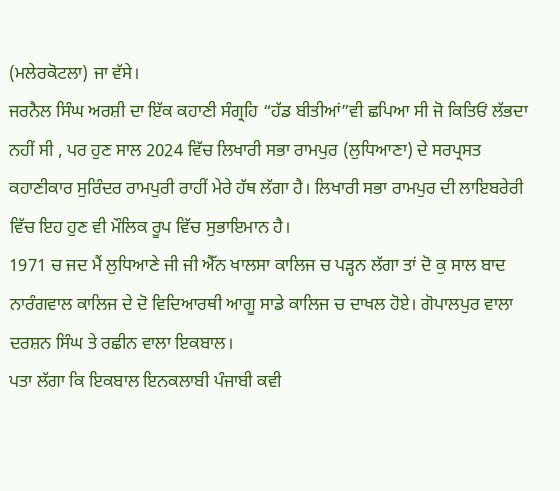(ਮਲੇਰਕੋਟਲਾ) ਜਾ ਵੱਸੇ।
ਜਰਨੈਲ ਸਿੰਘ ਅਰਸ਼ੀ ਦਾ ਇੱਕ ਕਹਾਣੀ ਸੰਗ੍ਰਹਿ “ਹੱਡ ਬੀਤੀਆਂ”ਵੀ ਛਪਿਆ ਸੀ ਜੋ ਕਿਤਿਓਂ ਲੱਭਦਾ ਨਹੀਂ ਸੀ , ਪਰ ਹੁਣ ਸਾਲ 2024 ਵਿੱਚ ਲਿਖਾਰੀ ਸਭਾ ਰਾਮਪੁਰ (ਲੁਧਿਆਣਾ) ਦੇ ਸਰਪ੍ਰਸਤ ਕਹਾਣੀਕਾਰ ਸੁਰਿੰਦਰ ਰਾਮਪੁਰੀ ਰਾਹੀਂ ਮੇਰੇ ਹੱਥ ਲੱਗਾ ਹੈ। ਲਿਖਾਰੀ ਸਭਾ ਰਾਮਪੁਰ ਦੀ ਲਾਇਬਰੇਰੀ ਵਿੱਚ ਇਹ ਹੁਣ ਵੀ ਮੌਲਿਕ ਰੂਪ ਵਿੱਚ ਸੁਭਾਇਮਾਨ ਹੈ।
1971 ਚ ਜਦ ਮੈਂ ਲੁਧਿਆਣੇ ਜੀ ਜੀ ਐੱਨ ਖਾਲਸਾ ਕਾਲਿਜ ਚ ਪੜ੍ਹਨ ਲੱਗਾ ਤਾਂ ਦੋ ਕੁ ਸਾਲ ਬਾਦ ਨਾਰੰਗਵਾਲ ਕਾਲਿਜ ਦੇ ਦੋ ਵਿਦਿਆਰਥੀ ਆਗੂ ਸਾਡੇ ਕਾਲਿਜ ਚ ਦਾਖਲ ਹੋਏ। ਗੋਪਾਲਪੁਰ ਵਾਲਾ ਦਰਸ਼ਨ ਸਿੰਘ ਤੇ ਰਛੀਨ ਵਾਲਾ ਇਕਬਾਲ।
ਪਤਾ ਲੱਗਾ ਕਿ ਇਕਬਾਲ ਇਨਕਲਾਬੀ ਪੰਜਾਬੀ ਕਵੀ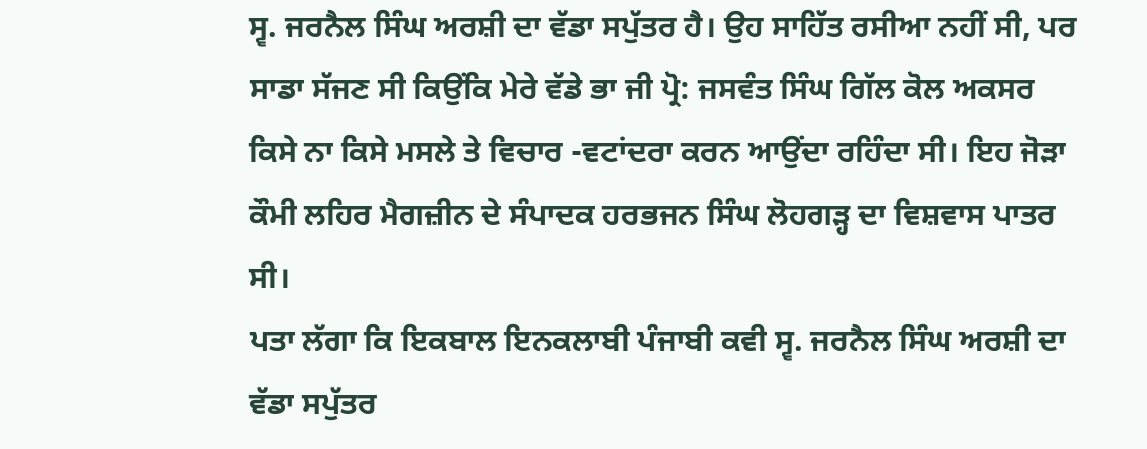ਸ੍ਵ. ਜਰਨੈਲ ਸਿੰਘ ਅਰਸ਼ੀ ਦਾ ਵੱਡਾ ਸਪੁੱਤਰ ਹੈ। ਉਹ ਸਾਹਿੱਤ ਰਸੀਆ ਨਹੀਂ ਸੀ, ਪਰ ਸਾਡਾ ਸੱਜਣ ਸੀ ਕਿਉਂਕਿ ਮੇਰੇ ਵੱਡੇ ਭਾ ਜੀ ਪ੍ਰੋ: ਜਸਵੰਤ ਸਿੰਘ ਗਿੱਲ ਕੋਲ ਅਕਸਰ ਕਿਸੇ ਨਾ ਕਿਸੇ ਮਸਲੇ ਤੇ ਵਿਚਾਰ -ਵਟਾਂਦਰਾ ਕਰਨ ਆਉਂਦਾ ਰਹਿੰਦਾ ਸੀ। ਇਹ ਜੋੜਾ ਕੌਮੀ ਲਹਿਰ ਮੈਗਜ਼ੀਨ ਦੇ ਸੰਪਾਦਕ ਹਰਭਜਨ ਸਿੰਘ ਲੋਹਗੜ੍ਹ ਦਾ ਵਿਸ਼ਵਾਸ ਪਾਤਰ ਸੀ।
ਪਤਾ ਲੱਗਾ ਕਿ ਇਕਬਾਲ ਇਨਕਲਾਬੀ ਪੰਜਾਬੀ ਕਵੀ ਸ੍ਵ. ਜਰਨੈਲ ਸਿੰਘ ਅਰਸ਼ੀ ਦਾ ਵੱਡਾ ਸਪੁੱਤਰ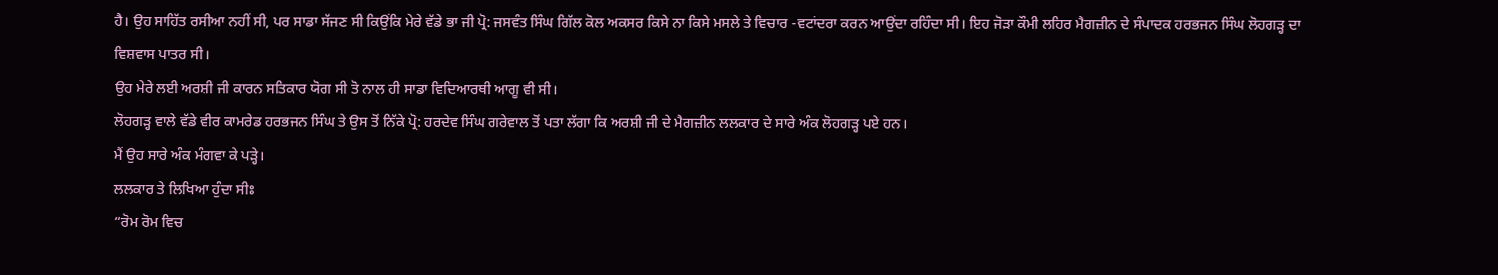ਹੈ। ਉਹ ਸਾਹਿੱਤ ਰਸੀਆ ਨਹੀਂ ਸੀ, ਪਰ ਸਾਡਾ ਸੱਜਣ ਸੀ ਕਿਉਂਕਿ ਮੇਰੇ ਵੱਡੇ ਭਾ ਜੀ ਪ੍ਰੋ: ਜਸਵੰਤ ਸਿੰਘ ਗਿੱਲ ਕੋਲ ਅਕਸਰ ਕਿਸੇ ਨਾ ਕਿਸੇ ਮਸਲੇ ਤੇ ਵਿਚਾਰ -ਵਟਾਂਦਰਾ ਕਰਨ ਆਉਂਦਾ ਰਹਿੰਦਾ ਸੀ। ਇਹ ਜੋੜਾ ਕੌਮੀ ਲਹਿਰ ਮੈਗਜ਼ੀਨ ਦੇ ਸੰਪਾਦਕ ਹਰਭਜਨ ਸਿੰਘ ਲੋਹਗੜ੍ਹ ਦਾ ਵਿਸ਼ਵਾਸ ਪਾਤਰ ਸੀ।
ਉਹ ਮੇਰੇ ਲਈ ਅਰਸ਼ੀ ਜੀ ਕਾਰਨ ਸਤਿਕਾਰ ਯੋਗ ਸੀ ਤੋ ਨਾਲ ਹੀ ਸਾਡਾ ਵਿਦਿਆਰਥੀ ਆਗੂ ਵੀ ਸੀ।
ਲੋਹਗੜ੍ਹ ਵਾਲੇ ਵੱਡੇ ਵੀਰ ਕਾਮਰੇਡ ਹਰਭਜਨ ਸਿੰਘ ਤੇ ਉਸ ਤੋਂ ਨਿੱਕੇ ਪ੍ਰੋ: ਹਰਦੇਵ ਸਿੰਘ ਗਰੇਵਾਲ ਤੋਂ ਪਤਾ ਲੱਗਾ ਕਿ ਅਰਸ਼ੀ ਜੀ ਦੇ ਮੈਗਜ਼ੀਨ ਲਲਕਾਰ ਦੇ ਸਾਰੇ ਅੰਕ ਲੋਹਗੜ੍ਹ ਪਏ ਹਨ।
ਮੈਂ ਉਹ ਸਾਰੇ ਅੰਕ ਮੰਗਵਾ ਕੇ ਪੜ੍ਹੇ।
ਲਲਕਾਰ ਤੇ ਲਿਖਿਆ ਹੁੰਦਾ ਸੀਃ
“ਰੋਮ ਰੋਮ ਵਿਚ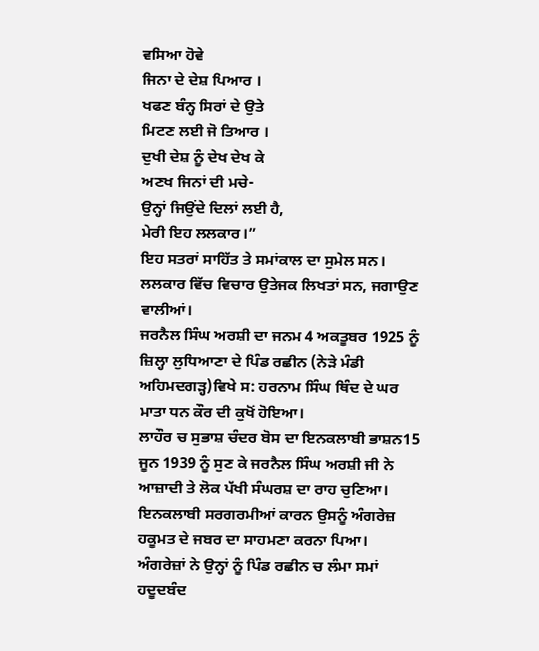ਵਸਿਆ ਹੋਵੇ
ਜਿਨਾ ਦੇ ਦੇਸ਼ ਪਿਆਰ ।
ਖਫਣ ਬੰਨ੍ਹ ਸਿਰਾਂ ਦੇ ਉਤੇ
ਮਿਟਣ ਲਈ ਜੋ ਤਿਆਰ ।
ਦੁਖੀ ਦੇਸ਼ ਨੂੰ ਦੇਖ ਦੇਖ ਕੇ
ਅਣਖ ਜਿਨਾਂ ਦੀ ਮਚੇ-
ਉਨ੍ਹਾਂ ਜਿਉਂਦੇ ਦਿਲਾਂ ਲਈ ਹੈ,
ਮੇਰੀ ਇਹ ਲਲਕਾਰ।”
ਇਹ ਸਤਰਾਂ ਸਾਹਿੱਤ ਤੇ ਸਮਾਂਕਾਲ ਦਾ ਸੁਮੇਲ ਸਨ।
ਲਲਕਾਰ ਵਿੱਚ ਵਿਚਾਰ ਉਤੇਜਕ ਲਿਖਤਾਂ ਸਨ, ਜਗਾਉਣ ਵਾਲੀਆਂ।
ਜਰਨੈਲ ਸਿੰਘ ਅਰਸ਼ੀ ਦਾ ਜਨਮ 4 ਅਕਤੂਬਰ 1925 ਨੂੰ ਜ਼ਿਲ੍ਹਾ ਲੁਧਿਆਣਾ ਦੇ ਪਿੰਡ ਰਛੀਨ (ਨੇੜੇ ਮੰਡੀ ਅਹਿਮਦਗੜ੍ਹ)ਵਿਖੇ ਸ: ਹਰਨਾਮ ਸਿੰਘ ਥਿੰਦ ਦੇ ਘਰ ਮਾਤਾ ਧਨ ਕੌਰ ਦੀ ਕੁਖੋਂ ਹੋਇਆ।
ਲਾਹੌਰ ਚ ਸੁਭਾਸ਼ ਚੰਦਰ ਬੋਸ ਦਾ ਇਨਕਲਾਬੀ ਭਾਸ਼ਨ15 ਜੂਨ 1939 ਨੂੰ ਸੁਣ ਕੇ ਜਰਨੈਲ ਸਿੰਘ ਅਰਸ਼ੀ ਜੀ ਨੇ ਆਜ਼ਾਦੀ ਤੇ ਲੋਕ ਪੱਖੀ ਸੰਘਰਸ਼ ਦਾ ਰਾਹ ਚੁਣਿਆ।
ਇਨਕਲਾਬੀ ਸਰਗਰਮੀਆਂ ਕਾਰਨ ਉਸਨੂੰ ਅੰਗਰੇਜ਼ ਹਕੂਮਤ ਦੇ ਜਬਰ ਦਾ ਸਾਹਮਣਾ ਕਰਨਾ ਪਿਆ। ਅੰਗਰੇਜ਼ਾਂ ਨੇ ਉਨ੍ਹਾਂ ਨੂੰ ਪਿੰਡ ਰਛੀਨ ਚ ਲੰਮਾ ਸਮਾਂ ਹਦੂਦਬੰਦ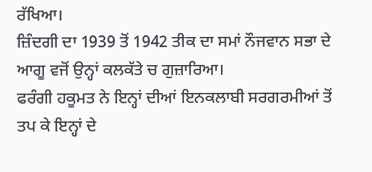ਰੱਖਿਆ।
ਜ਼ਿੰਦਗੀ ਦਾ 1939 ਤੋਂ 1942 ਤੀਕ ਦਾ ਸਮਾਂ ਨੌਜਵਾਨ ਸਭਾ ਦੇ ਆਗੂ ਵਜੋਂ ਉਨ੍ਹਾਂ ਕਲਕੱਤੇ ਚ ਗੁਜ਼ਾਰਿਆ।
ਫਰੰਗੀ ਹਕੂਮਤ ਨੇ ਇਨ੍ਹਾਂ ਦੀਆਂ ਇਨਕਲਾਬੀ ਸਰਗਰਮੀਆਂ ਤੋਂ ਤਪ ਕੇ ਇਨ੍ਹਾਂ ਦੇ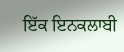ਇੱਕ ਇਨਕਲਾਬੀ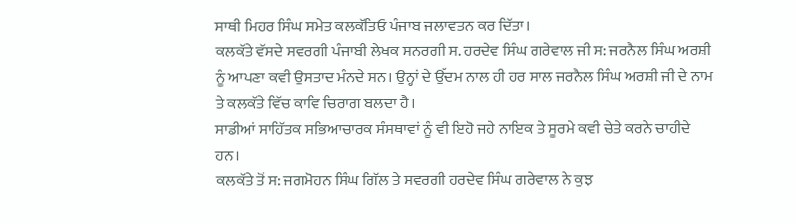ਸਾਥੀ ਮਿਹਰ ਸਿੰਘ ਸਮੇਤ ਕਲਕੱਤਿਓ ਪੰਜਾਬ ਜਲਾਵਤਨ ਕਰ ਦਿੱਤਾ।
ਕਲਕੱਤੇ ਵੱਸਦੇ ਸਵਰਗੀ ਪੰਜਾਬੀ ਲੇਖਕ ਸਨਰਗੀ ਸ. ਹਰਦੇਵ ਸਿੰਘ ਗਰੇਵਾਲ ਜੀ ਸ: ਜਰਨੈਲ ਸਿੰਘ ਅਰਸ਼ੀ ਨੂੰ ਆਪਣਾ ਕਵੀ ਉਸਤਾਦ ਮੰਨਦੇ ਸਨ। ਉਨ੍ਹਾਂ ਦੇ ਉੱਦਮ ਨਾਲ ਹੀ ਹਰ ਸਾਲ ਜਰਨੈਲ ਸਿੰਘ ਅਰਸ਼ੀ ਜੀ ਦੇ ਨਾਮ ਤੇ ਕਲਕੱਤੇ ਵਿੱਚ ਕਾਵਿ ਚਿਰਾਗ ਬਲਦਾ ਹੈ।
ਸਾਡੀਆਂ ਸਾਹਿੱਤਕ ਸਭਿਆਚਾਰਕ ਸੰਸਥਾਵਾਂ ਨੂੰ ਵੀ ਇਹੋ ਜਹੇ ਨਾਇਕ ਤੇ ਸੂਰਮੇ ਕਵੀ ਚੇਤੇ ਕਰਨੇ ਚਾਹੀਦੇ ਹਨ।
ਕਲਕੱਤੇ ਤੋਂ ਸ: ਜਗਮੋਹਨ ਸਿੰਘ ਗਿੱਲ ਤੇ ਸਵਰਗੀ ਹਰਦੇਵ ਸਿੰਘ ਗਰੇਵਾਲ ਨੇ ਕੁਝ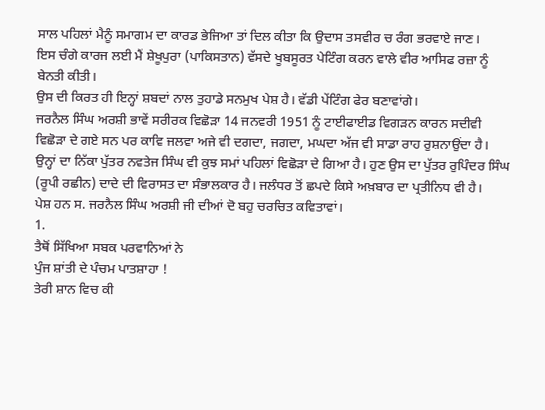ਸਾਲ ਪਹਿਲਾਂ ਮੈਨੂੰ ਸਮਾਗਮ ਦਾ ਕਾਰਡ ਭੇਜਿਆ ਤਾਂ ਦਿਲ ਕੀਤਾ ਕਿ ਉਦਾਸ ਤਸਵੀਰ ਚ ਰੰਗ ਭਰਵਾਏ ਜਾਣ।
ਇਸ ਚੰਗੇ ਕਾਰਜ ਲਈ ਮੈਂ ਸ਼ੇਖੂਪੁਰਾ (ਪਾਕਿਸਤਾਨ) ਵੱਸਦੇ ਖੂਬਸੂਰਤ ਪੇਟਿੰਗ ਕਰਨ ਵਾਲੇ ਵੀਰ ਆਸਿਫ ਰਜ਼ਾ ਨੂੰ ਬੇਨਤੀ ਕੀਤੀ।
ਉਸ ਦੀ ਕਿਰਤ ਹੀ ਇਨ੍ਹਾਂ ਸ਼ਬਦਾਂ ਨਾਲ ਤੁਹਾਡੇ ਸਨਮੁਖ ਪੇਸ਼ ਹੈ। ਵੱਡੀ ਪੇਂਟਿੰਗ ਫੇਰ ਬਣਾਵਾਂਗੇ।
ਜਰਨੈਲ ਸਿੰਘ ਅਰਸ਼ੀ ਭਾਵੇਂ ਸਰੀਰਕ ਵਿਛੋੜਾ 14 ਜਨਵਰੀ 1951 ਨੂੰ ਟਾਈਫਾਈਡ ਵਿਗੜਨ ਕਾਰਨ ਸਦੀਵੀ ਵਿਛੋੜਾ ਦੇ ਗਏ ਸਨ ਪਰ ਕਾਵਿ ਜਲਵਾ ਅਜੇ ਵੀ ਦਗਦਾ, ਜਗਦਾ, ਮਘਦਾ ਅੱਜ ਵੀ ਸਾਡਾ ਰਾਹ ਰੁਸ਼ਨਾਉਂਦਾ ਹੈ।
ਉਨ੍ਹਾਂ ਦਾ ਨਿੱਕਾ ਪੁੱਤਰ ਨਵਤੇਜ ਸਿੰਘ ਵੀ ਕੁਝ ਸਮਾਂ ਪਹਿਲਾਂ ਵਿਛੋੜਾ ਦੇ ਗਿਆ ਹੈ। ਹੁਣ ਉਸ ਦਾ ਪੁੱਤਰ ਰੁਪਿੰਦਰ ਸਿੰਘ (ਰੂਪੀ ਰਛੀਨ) ਦਾਦੇ ਦੀ ਵਿਰਾਸਤ ਦਾ ਸੰਭਾਲਕਾਰ ਹੈ। ਜਲੰਧਰ ਤੋਂ ਛਪਦੇ ਕਿਸੇ ਅਖ਼ਬਾਰ ਦਾ ਪ੍ਰਤੀਨਿਧ ਵੀ ਹੈ।
ਪੇਸ਼ ਹਨ ਸ. ਜਰਨੈਲ ਸਿੰਘ ਅਰਸ਼ੀ ਜੀ ਦੀਆਂ ਦੋ ਬਹੁ ਚਰਚਿਤ ਕਵਿਤਾਵਾਂ।
1.
ਤੈਥੋਂ ਸਿੱਖਿਆ ਸਬਕ ਪਰਵਾਨਿਆਂ ਨੇ
ਪੁੰਜ ਸ਼ਾਂਤੀ ਦੇ ਪੰਚਮ ਪਾਤਸ਼ਾਹਾ !
ਤੇਰੀ ਸ਼ਾਨ ਵਿਚ ਕੀ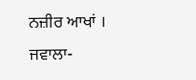ਨਜ਼ੀਰ ਆਖਾਂ ।
ਜਵਾਲਾ-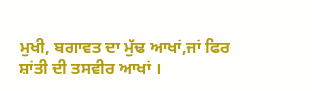ਮੁਖੀ, ਬਗਾਵਤ ਦਾ ਮੁੱਢ ਆਖਾਂ,ਜਾਂ ਫਿਰ ਸ਼ਾਂਤੀ ਦੀ ਤਸਵੀਰ ਆਖਾਂ ।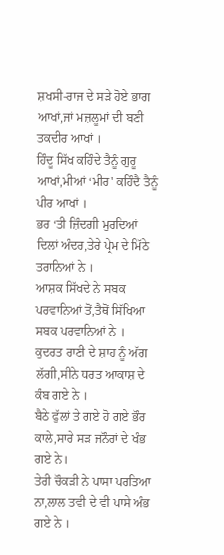ਸ਼ਖਸੀ-ਰਾਜ ਦੇ ਸੜੇ ਹੋਏ ਭਾਗ ਆਖਾਂ,ਜਾਂ ਮਜ਼ਲੂਮਾਂ ਦੀ ਬਣੀ ਤਕਦੀਰ ਆਖਾਂ ।
ਹਿੰਦੂ ਸਿੱਖ ਕਹਿੰਦੇ ਤੈਨੂੰ ਗੁਰੂ ਆਖਾਂ,ਮੀਆਂ ‘ਮੀਰ' ਕਹਿੰਦੈ ਤੈਨੂੰ ਪੀਰ ਆਖਾਂ ।
ਭਰ ‘ਤੀ ਜ਼ਿੰਦਗੀ ਮੁਰਦਿਆਂ ਦਿਲਾਂ ਅੰਦਰ,ਤੇਰੇ ਪ੍ਰੇਮ ਦੇ ਮਿੱਠੇ ਤਰਾਨਿਆਂ ਨੇ ।
ਆਸ਼ਕ ਸਿੱਖਦੇ ਨੇ ਸਬਕ ਪਰਵਾਨਿਆਂ ਤੋਂ,ਤੈਥੋਂ ਸਿੱਖਿਆ ਸਬਕ ਪਰਵਾਨਿਆਂ ਨੇ ।
ਕੁਦਰਤ ਰਾਣੀ ਦੇ ਸ਼ਾਹ ਨੂੰ ਅੱਗ ਲੱਗੀ,ਸੀਨੇ ਧਰਤ ਆਕਾਸ਼ ਦੇ ਕੰਬ ਗਏ ਨੇ ।
ਬੈਠੇ ਫੁੱਲਾਂ ਤੇ ਗਏ ਹੋ ਗਏ ਭੌਰ ਕਾਲੇ,ਸਾਰੇ ਸੜ ਜਨੌਰਾਂ ਦੇ ਖੰਭ ਗਏ ਨੇ।
ਤੇਰੀ ਚੌਕੜੀ ਨੇ ਪਾਸਾ ਪਰਤਿਆ ਨਾ,ਲਾਲ ਤਵੀ ਦੇ ਵੀ ਪਾਸੇ ਅੰਭ ਗਏ ਨੇ ।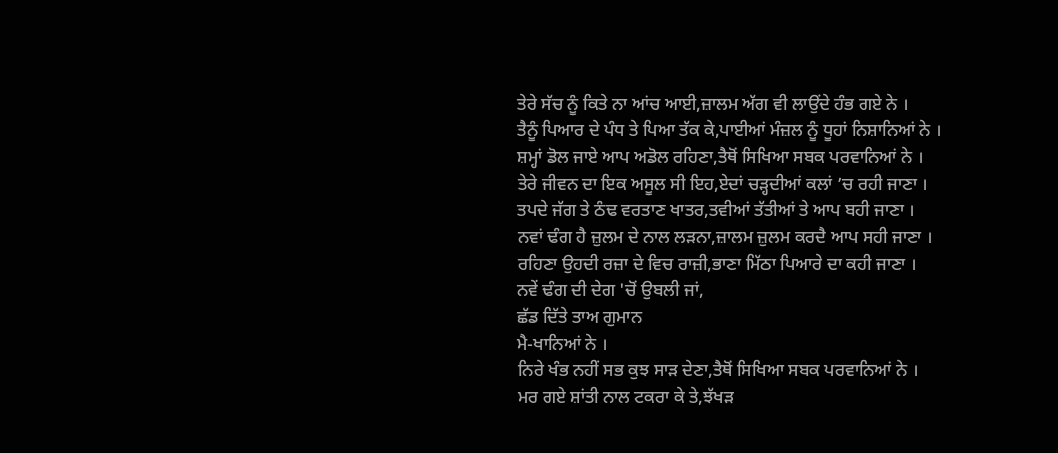ਤੇਰੇ ਸੱਚ ਨੂੰ ਕਿਤੇ ਨਾ ਆਂਚ ਆਈ,ਜ਼ਾਲਮ ਅੱਗ ਵੀ ਲਾਉਂਦੇ ਹੰਭ ਗਏ ਨੇ ।
ਤੈਨੂੰ ਪਿਆਰ ਦੇ ਪੰਧ ਤੇ ਪਿਆ ਤੱਕ ਕੇ,ਪਾਈਆਂ ਮੰਜ਼ਲ ਨੂੰ ਧੂਹਾਂ ਨਿਸ਼ਾਨਿਆਂ ਨੇ ।
ਸ਼ਮ੍ਹਾਂ ਡੋਲ ਜਾਏ ਆਪ ਅਡੋਲ ਰਹਿਣਾ,ਤੈਥੋਂ ਸਿਖਿਆ ਸਬਕ ਪਰਵਾਨਿਆਂ ਨੇ ।
ਤੇਰੇ ਜੀਵਨ ਦਾ ਇਕ ਅਸੂਲ ਸੀ ਇਹ,ਏਦਾਂ ਚੜ੍ਹਦੀਆਂ ਕਲਾਂ ’ਚ ਰਹੀ ਜਾਣਾ ।
ਤਪਦੇ ਜੱਗ ਤੇ ਠੰਢ ਵਰਤਾਣ ਖਾਤਰ,ਤਵੀਆਂ ਤੱਤੀਆਂ ਤੇ ਆਪ ਬਹੀ ਜਾਣਾ ।
ਨਵਾਂ ਢੰਗ ਹੈ ਜ਼ੁਲਮ ਦੇ ਨਾਲ ਲੜਨਾ,ਜ਼ਾਲਮ ਜ਼ੁਲਮ ਕਰਦੈ ਆਪ ਸਹੀ ਜਾਣਾ ।
ਰਹਿਣਾ ਉਹਦੀ ਰਜ਼ਾ ਦੇ ਵਿਚ ਰਾਜ਼ੀ,ਭਾਣਾ ਮਿੱਠਾ ਪਿਆਰੇ ਦਾ ਕਹੀ ਜਾਣਾ ।
ਨਵੇਂ ਢੰਗ ਦੀ ਦੇਗ 'ਚੋਂ ਉਬਲੀ ਜਾਂ,
ਛੱਡ ਦਿੱਤੇ ਤਾਅ ਗੁਮਾਨ
ਮੈ-ਖਾਨਿਆਂ ਨੇ ।
ਨਿਰੇ ਖੰਭ ਨਹੀਂ ਸਭ ਕੁਝ ਸਾੜ ਦੇਣਾ,ਤੈਥੋਂ ਸਿਖਿਆ ਸਬਕ ਪਰਵਾਨਿਆਂ ਨੇ ।
ਮਰ ਗਏ ਸ਼ਾਂਤੀ ਨਾਲ ਟਕਰਾ ਕੇ ਤੇ,ਝੱਖੜ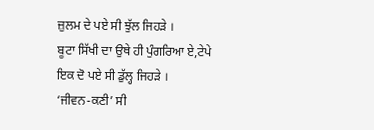ਜ਼ੁਲਮ ਦੇ ਪਏ ਸੀ ਝੁੱਲ ਜਿਹੜੇ ।
ਬੂਟਾ ਸਿੱਖੀ ਦਾ ਉਥੇ ਹੀ ਪੁੰਗਰਿਆ ਏ,ਟੇਪੇ ਇਕ ਦੋ ਪਏ ਸੀ ਡੁੱਲ੍ਹ ਜਿਹੜੇ ।
‘ਜੀਵਨ-ਕਣੀ’ ਸੀ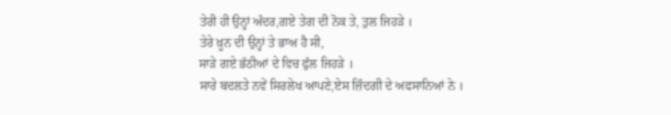ਤੇਰੀ ਹੀ ਉਨ੍ਹਾਂ ਅੰਦਰ,ਗਏ ਤੇਗ ਦੀ ਨੋਕ ਤੇ, ਤੁਲ ਜਿਹੜੇ ।
ਤੇਰੇ ਖ਼ੂਨ ਦੀ ਉਨ੍ਹਾਂ ਤੇ ਭਾਅ ਹੈ ਸੀ,
ਸਾੜੇ ਗਏ ਭੱਠੀਆਂ ਦੇ ਵਿਚ ਫੁੱਲ ਜਿਹੜੇ ।
ਸਾਰੇ ਬਦਲਤੇ ਨਵੇਂ ਸਿਰਲੇਖ ਆਪਣੇ,ਏਸ ਜ਼ਿੰਦਗੀ ਦੇ ਅਫਸਾਨਿਆਂ ਨੇ ।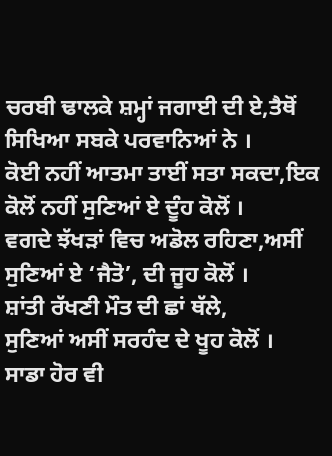ਚਰਬੀ ਢਾਲਕੇ ਸ਼ਮ੍ਹਾਂ ਜਗਾਈ ਦੀ ਏ,ਤੈਥੋਂ ਸਿਖਿਆ ਸਬਕੇ ਪਰਵਾਨਿਆਂ ਨੇ ।
ਕੋਈ ਨਹੀਂ ਆਤਮਾ ਤਾਈਂ ਸਤਾ ਸਕਦਾ,ਇਕ ਕੋਲੋਂ ਨਹੀਂ ਸੁਣਿਆਂ ਏ ਦੂੰਹ ਕੋਲੋਂ ।
ਵਗਦੇ ਝੱਖੜਾਂ ਵਿਚ ਅਡੋਲ ਰਹਿਣਾ,ਅਸੀਂ ਸੁਣਿਆਂ ਏ ‘ਜੈਤੋ’, ਦੀ ਜੂਹ ਕੋਲੋਂ ।
ਸ਼ਾਂਤੀ ਰੱਖਣੀ ਮੌਤ ਦੀ ਛਾਂ ਥੱਲੇ,
ਸੁਣਿਆਂ ਅਸੀਂ ਸਰਹੰਦ ਦੇ ਖੂਹ ਕੋਲੋਂ ।
ਸਾਡਾ ਹੋਰ ਵੀ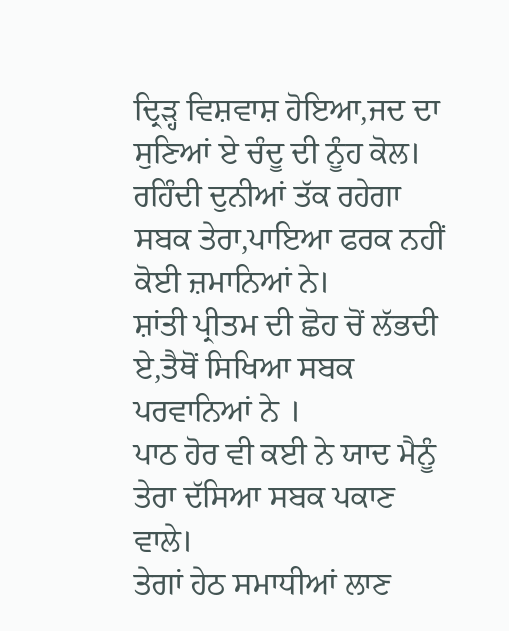ਦ੍ਰਿੜ੍ਹ ਵਿਸ਼ਵਾਸ਼ ਹੋਇਆ,ਜਦ ਦਾ ਸੁਣਿਆਂ ਏ ਚੰਦੂ ਦੀ ਨੂੰਹ ਕੋਲ।
ਰਹਿੰਦੀ ਦੁਨੀਆਂ ਤੱਕ ਰਹੇਗਾ ਸਬਕ ਤੇਰਾ,ਪਾਇਆ ਫਰਕ ਨਹੀਂ ਕੋਈ ਜ਼ਮਾਨਿਆਂ ਨੇ।
ਸ਼ਾਂਤੀ ਪ੍ਰੀਤਮ ਦੀ ਛੋਹ ਚੋਂ ਲੱਭਦੀ ਏ,ਤੈਥੋਂ ਸਿਖਿਆ ਸਬਕ ਪਰਵਾਨਿਆਂ ਨੇ ।
ਪਾਠ ਹੋਰ ਵੀ ਕਈ ਨੇ ਯਾਦ ਮੈਨੂੰ
ਤੇਰਾ ਦੱਸਿਆ ਸਬਕ ਪਕਾਣ ਵਾਲੇ।
ਤੇਗਾਂ ਹੇਠ ਸਮਾਧੀਆਂ ਲਾਣ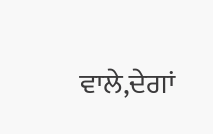ਵਾਲੇ,ਦੇਗਾਂ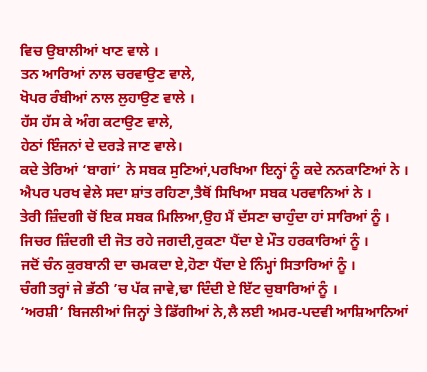ਵਿਚ ਉਬਾਲੀਆਂ ਖਾਣ ਵਾਲੇ ।
ਤਨ ਆਰਿਆਂ ਨਾਲ ਚਰਵਾਉਣ ਵਾਲੇ,
ਖੋਪਰ ਰੰਬੀਆਂ ਨਾਲ ਲੁਹਾਉਣ ਵਾਲੇ ।
ਹੱਸ ਹੱਸ ਕੇ ਅੰਗ ਕਟਾਉਣ ਵਾਲੇ,
ਹੇਠਾਂ ਇੰਜਨਾਂ ਦੇ ਦਰੜੇ ਜਾਣ ਵਾਲੇ।
ਕਦੇ ਤੇਰਿਆਂ ‘ਬਾਗਾਂ’ ਨੇ ਸਬਕ ਸੁਣਿਆਂ,ਪਰਖਿਆ ਇਨ੍ਹਾਂ ਨੂੰ ਕਦੇ ਨਨਕਾਣਿਆਂ ਨੇ ।
ਐਪਰ ਪਰਖ ਵੇਲੇ ਸਦਾ ਸ਼ਾਂਤ ਰਹਿਣਾ,ਤੈਥੋਂ ਸਿਖਿਆ ਸਬਕ ਪਰਵਾਨਿਆਂ ਨੇ ।
ਤੇਰੀ ਜ਼ਿੰਦਗੀ ਚੋਂ ਇਕ ਸਬਕ ਮਿਲਿਆ,ਉਹ ਮੈਂ ਦੱਸਣਾ ਚਾਹੁੰਦਾ ਹਾਂ ਸਾਰਿਆਂ ਨੂੰ ।
ਜਿਚਰ ਜ਼ਿੰਦਗੀ ਦੀ ਜੋਤ ਰਹੇ ਜਗਦੀ,ਰੁਕਣਾ ਪੈਂਦਾ ਏ ਮੌਤ ਹਰਕਾਰਿਆਂ ਨੂੰ ।
ਜਦੋਂ ਚੰਨ ਕੁਰਬਾਨੀ ਦਾ ਚਮਕਦਾ ਏ,ਹੋਣਾ ਪੈਂਦਾ ਏ ਨਿੰਮ੍ਹਾਂ ਸਿਤਾਰਿਆਂ ਨੂੰ ।
ਚੰਗੀ ਤਰ੍ਹਾਂ ਜੇ ਭੱਠੀ ’ਚ ਪੱਕ ਜਾਵੇ,ਢਾ ਦਿੰਦੀ ਏ ਇੱਟ ਚੁਬਾਰਿਆਂ ਨੂੰ ।
‘ਅਰਸ਼ੀ’ ਬਿਜਲੀਆਂ ਜਿਨ੍ਹਾਂ ਤੇ ਡਿੱਗੀਆਂ ਨੇ,ਲੈ ਲਈ ਅਮਰ-ਪਦਵੀ ਆਸ਼ਿਆਨਿਆਂ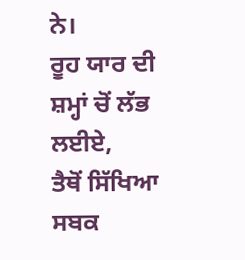ਨੇ।
ਰੂਹ ਯਾਰ ਦੀ ਸ਼ਮ੍ਹਾਂ ਚੋਂ ਲੱਭ ਲਈਏ,
ਤੈਥੋਂ ਸਿੱਖਿਆ ਸਬਕ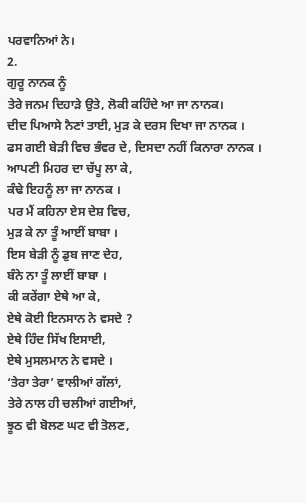ਪਰਵਾਨਿਆਂ ਨੇ।
2.
ਗੁਰੂ ਨਾਨਕ ਨੂੰ
ਤੇਰੇ ਜਨਮ ਦਿਹਾੜੇ ਉਤੇ, ਲੋਕੀ ਕਹਿੰਦੇ ਆ ਜਾ ਨਾਨਕ।
ਦੀਦ ਪਿਆਸੇ ਨੈਣਾਂ ਤਾਈ, ਮੁੜ ਕੇ ਦਰਸ ਦਿਖਾ ਜਾ ਨਾਨਕ ।
ਫਸ ਗਈ ਬੇੜੀ ਵਿਚ ਭੰਵਰ ਦੇ, ਦਿਸਦਾ ਨਹੀਂ ਕਿਨਾਰਾ ਨਾਨਕ ।
ਆਪਣੀ ਮਿਹਰ ਦਾ ਚੱਪੂ ਲਾ ਕੇ,
ਕੰਢੇ ਇਹਨੂੰ ਲਾ ਜਾ ਨਾਨਕ ।
ਪਰ ਮੈਂ ਕਹਿਨਾ ਏਸ ਦੇਸ਼ ਵਿਚ,
ਮੁੜ ਕੇ ਨਾ ਤੂੰ ਆਈਂ ਬਾਬਾ ।
ਇਸ ਬੇੜੀ ਨੂੰ ਡੁਬ ਜਾਣ ਦੇਹ,
ਬੰਨੇ ਨਾ ਤੂੰ ਲਾਈਂ ਬਾਬਾ ।
ਕੀ ਕਰੇਂਗਾ ਏਥੇ ਆ ਕੇ,
ਏਥੇ ਕੋਈ ਇਨਸਾਨ ਨੇ ਵਸਦੇ ?
ਏਥੇ ਹਿੰਦ ਸਿੱਖ ਇਸਾਈ,
ਏਥੇ ਮੁਸਲਮਾਨ ਨੇ ਵਸਦੇ ।
‘ਤੇਰਾ ਤੇਰਾ’ ਵਾਲੀਆਂ ਗੱਲਾਂ,
ਤੇਰੇ ਨਾਲ ਹੀ ਚਲੀਆਂ ਗਈਆਂ,
ਝੂਠ ਵੀ ਬੋਲਣ ਘਟ ਵੀ ਤੋਲਣ,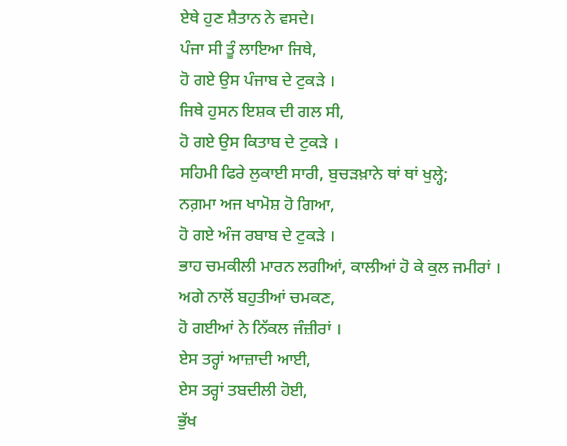ਏਥੇ ਹੁਣ ਸ਼ੈਤਾਨ ਨੇ ਵਸਦੇ।
ਪੰਜਾ ਸੀ ਤੂੰ ਲਾਇਆ ਜਿਥੇ,
ਹੋ ਗਏ ਉਸ ਪੰਜਾਬ ਦੇ ਟੁਕੜੇ ।
ਜਿਥੇ ਹੁਸਨ ਇਸ਼ਕ ਦੀ ਗਲ ਸੀ,
ਹੋ ਗਏ ਉਸ ਕਿਤਾਬ ਦੇ ਟੁਕੜੇ ।
ਸਹਿਮੀ ਫਿਰੇ ਲੁਕਾਈ ਸਾਰੀ, ਬੁਚੜਖ਼ਾਨੇ ਥਾਂ ਥਾਂ ਖੁਲ੍ਹੇ;
ਨਗ਼ਮਾ ਅਜ ਖਾਮੋਸ਼ ਹੋ ਗਿਆ,
ਹੋ ਗਏ ਅੰਜ ਰਬਾਬ ਦੇ ਟੁਕੜੇ ।
ਭਾਹ ਚਮਕੀਲੀ ਮਾਰਨ ਲਗੀਆਂ, ਕਾਲੀਆਂ ਹੋ ਕੇ ਕੁਲ ਜਮੀਰਾਂ ।
ਅਗੇ ਨਾਲੋਂ ਬਹੁਤੀਆਂ ਚਮਕਣ,
ਹੋ ਗਈਆਂ ਨੇ ਨਿੱਕਲ ਜੰਜ਼ੀਰਾਂ ।
ਏਸ ਤਰ੍ਹਾਂ ਆਜ਼ਾਦੀ ਆਈ,
ਏਸ ਤਰ੍ਹਾਂ ਤਬਦੀਲੀ ਹੋਈ,
ਭੁੱਖ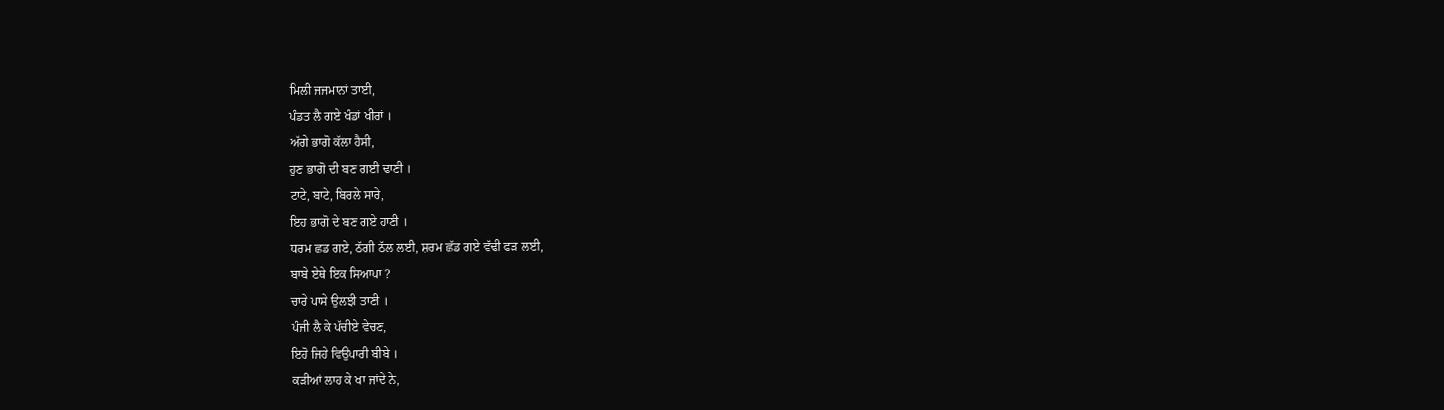ਮਿਲੀ ਜਜਮਾਨਾਂ ਤਾਈ,
ਪੰਡਤ ਲੈ ਗਏ ਖੰਡਾਂ ਖੀਰਾਂ ।
ਅੱਗੇ ਭਾਗੋ ਕੱਲਾ ਹੈਸੀ,
ਹੁਣ ਭਾਗੋ ਦੀ ਬਣ ਗਈ ਢਾਣੀ ।
ਟਾਟੇ, ਬਾਟੇ, ਬਿਰਲੇ ਸਾਰੇ,
ਇਹ ਭਾਗੋ ਦੇ ਬਣ ਗਏ ਹਾਣੀ ।
ਧਰਮ ਛਡ ਗਏ, ਠੱਗੀ ਠੱਲ ਲਈ, ਸ਼ਰਮ ਛੱਡ ਗਏ ਵੱਢੀ ਫੜ ਲਈ,
ਬਾਬੇ ਏਥੇ ਇਕ ਸਿਆਪਾ ?
ਚਾਰੇ ਪਾਸੇ ਉਲਝੀ ਤਾਣੀ ।
ਪੰਜੀ ਲੈ ਕੇ ਪੱਚੀਏ ਵੇਚਣ,
ਇਹੋ ਜਿਹੇ ਵਿਉਪਾਰੀ ਬੀਬੇ ।
ਕੜੀਆਂ ਲਾਹ ਕੇ ਖਾ ਜਾਂਦੇ ਨੇ,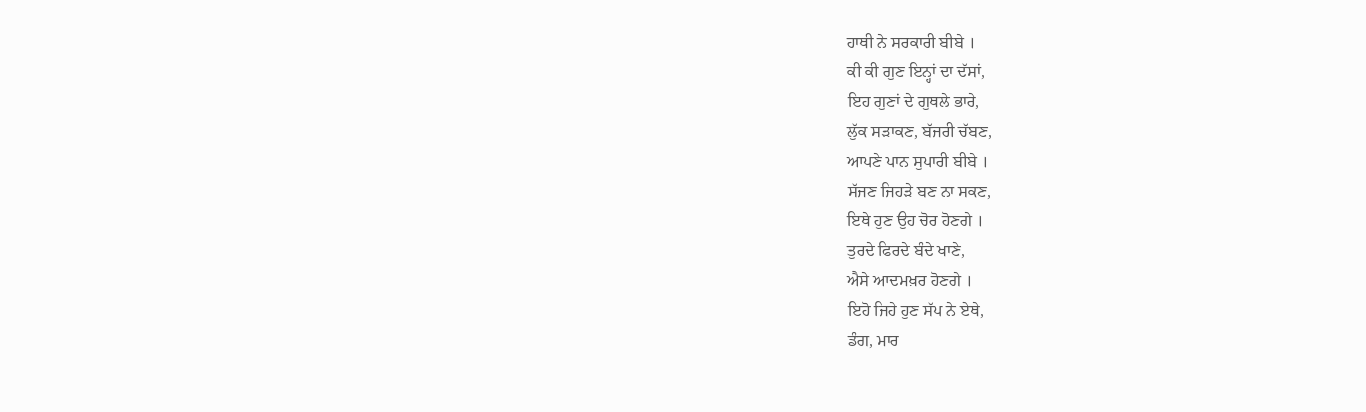ਹਾਥੀ ਨੇ ਸਰਕਾਰੀ ਬੀਬੇ ।
ਕੀ ਕੀ ਗੁਣ ਇਨ੍ਹਾਂ ਦਾ ਦੱਸਾਂ,
ਇਹ ਗੁਣਾਂ ਦੇ ਗੁਥਲੇ ਭਾਰੇ,
ਲੁੱਕ ਸੜਾਕਣ, ਬੱਜਰੀ ਚੱਬਣ,
ਆਪਣੇ ਪਾਨ ਸੁਪਾਰੀ ਬੀਬੇ ।
ਸੱਜਣ ਜਿਹੜੇ ਬਣ ਨਾ ਸਕਣ,
ਇਥੇ ਹੁਣ ਉਹ ਚੋਰ ਹੋਣਗੇ ।
ਤੁਰਦੇ ਫਿਰਦੇ ਬੰਦੇ ਖਾਣੇ,
ਐਸੇ ਆਦਮਖ਼ਰ ਹੋਣਗੇ ।
ਇਹੋ ਜਿਹੇ ਹੁਣ ਸੱਪ ਨੇ ਏਥੇ,
ਡੰਗ, ਮਾਰ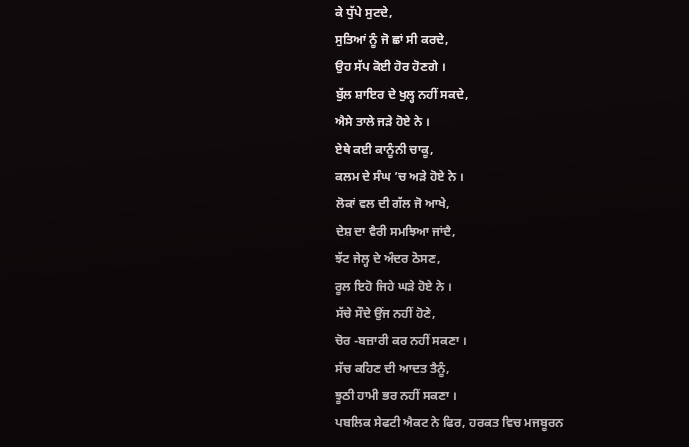ਕੇ ਧੁੱਪੇ ਸੁਟਦੇ,
ਸੁਤਿਆਂ ਨੂੰ ਜੋ ਛਾਂ ਸੀ ਕਰਦੇ,
ਉਹ ਸੱਪ ਕੋਈ ਹੋਰ ਹੋਣਗੇ ।
ਬੁੱਲ ਸ਼ਾਇਰ ਦੇ ਖੁਲ੍ਹ ਨਹੀਂ ਸਕਦੇ,
ਐਸੇ ਤਾਲੇ ਜੜੇ ਹੋਏ ਨੇ ।
ਏਥੇ ਕਈ ਕਾਨੂੰਨੀ ਚਾਕੂ,
ਕਲਮ ਦੇ ਸੰਘ ’ਚ ਅੜੇ ਹੋਏ ਨੇ ।
ਲੋਕਾਂ ਵਲ ਦੀ ਗੱਲ ਜੋ ਆਖੇ,
ਦੇਸ਼ ਦਾ ਵੈਰੀ ਸਮਝਿਆ ਜਾਂਦੈ,
ਝੱਟ ਜੇਲ੍ਹ ਦੇ ਅੰਦਰ ਠੋਸਣ,
ਰੂਲ ਇਹੋ ਜਿਹੇ ਘੜੇ ਹੋਏ ਨੇ ।
ਸੱਚੇ ਸੌਦੇ ਉਂਜ ਨਹੀਂ ਹੋਣੇ,
ਚੋਰ -ਬਜ਼ਾਰੀ ਕਰ ਨਹੀਂ ਸਕਣਾ ।
ਸੱਚ ਕਹਿਣ ਦੀ ਆਦਤ ਤੈਨੂੰ,
ਝੂਠੀ ਹਾਮੀ ਭਰ ਨਹੀਂ ਸਕਣਾ ।
ਪਬਲਿਕ ਸੇਫਟੀ ਐਕਟ ਨੇ ਫਿਰ, ਹਰਕਤ ਵਿਚ ਮਜਬੂਰਨ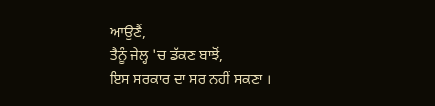ਆਉਣੈਂ,
ਤੈਨੂੰ ਜੇਲ੍ਹ 'ਚ ਡੱਕਣ ਬਾਝੋਂ,
ਇਸ ਸਰਕਾਰ ਦਾ ਸਰ ਨਹੀਂ ਸਕਣਾ ।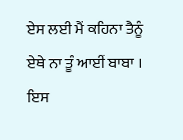ਏਸ ਲਈ ਮੈਂ ਕਹਿਨਾ ਤੈਨੂੰ
ਏਥੇ ਨਾ ਤੂੰ ਆਈਂ ਬਾਬਾ ।
ਇਸ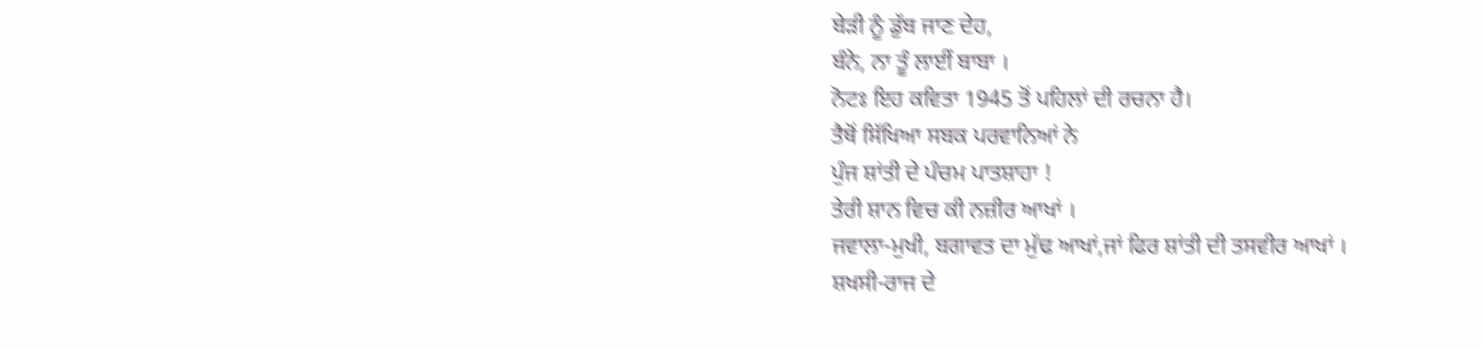ਬੇੜੀ ਨੂੰ ਡੁੱਬ ਜਾਣ ਦੇਹ,
ਬੰਨੇ, ਨਾ ਤੂੰ ਲਾਈਂ ਬਾਬਾ ।
ਨੋਟਃ ਇਹ ਕਵਿਤਾ 1945 ਤੋਂ ਪਹਿਲਾਂ ਦੀ ਰਚਨਾ ਹੈ।
ਤੈਥੋਂ ਸਿੱਖਿਆ ਸਬਕ ਪਰਵਾਨਿਆਂ ਨੇ
ਪੁੰਜ ਸ਼ਾਂਤੀ ਦੇ ਪੰਚਮ ਪਾਤਸ਼ਾਹਾ !
ਤੇਰੀ ਸ਼ਾਨ ਵਿਚ ਕੀ ਨਜ਼ੀਰ ਆਖਾਂ ।
ਜਵਾਲਾ-ਮੁਖੀ, ਬਗਾਵਤ ਦਾ ਮੁੱਢ ਆਖਾਂ,ਜਾਂ ਫਿਰ ਸ਼ਾਂਤੀ ਦੀ ਤਸਵੀਰ ਆਖਾਂ ।
ਸ਼ਖਸੀ-ਰਾਜ ਦੇ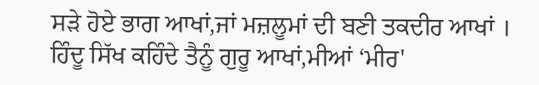ਸੜੇ ਹੋਏ ਭਾਗ ਆਖਾਂ,ਜਾਂ ਮਜ਼ਲੂਮਾਂ ਦੀ ਬਣੀ ਤਕਦੀਰ ਆਖਾਂ ।
ਹਿੰਦੂ ਸਿੱਖ ਕਹਿੰਦੇ ਤੈਨੂੰ ਗੁਰੂ ਆਖਾਂ,ਮੀਆਂ ‘ਮੀਰ'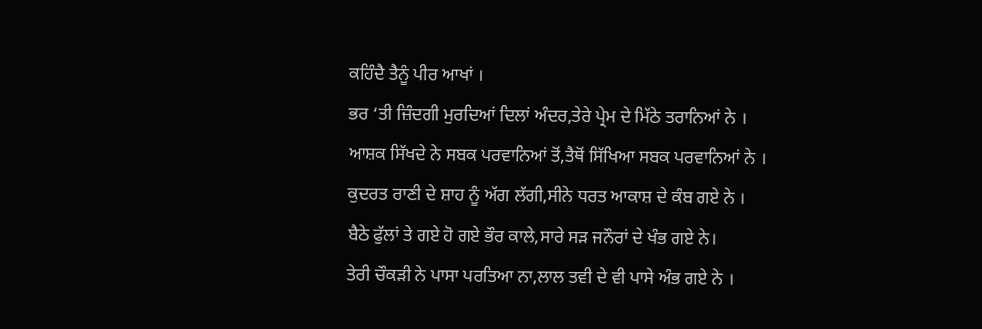ਕਹਿੰਦੈ ਤੈਨੂੰ ਪੀਰ ਆਖਾਂ ।
ਭਰ ‘ਤੀ ਜ਼ਿੰਦਗੀ ਮੁਰਦਿਆਂ ਦਿਲਾਂ ਅੰਦਰ,ਤੇਰੇ ਪ੍ਰੇਮ ਦੇ ਮਿੱਠੇ ਤਰਾਨਿਆਂ ਨੇ ।
ਆਸ਼ਕ ਸਿੱਖਦੇ ਨੇ ਸਬਕ ਪਰਵਾਨਿਆਂ ਤੋਂ,ਤੈਥੋਂ ਸਿੱਖਿਆ ਸਬਕ ਪਰਵਾਨਿਆਂ ਨੇ ।
ਕੁਦਰਤ ਰਾਣੀ ਦੇ ਸ਼ਾਹ ਨੂੰ ਅੱਗ ਲੱਗੀ,ਸੀਨੇ ਧਰਤ ਆਕਾਸ਼ ਦੇ ਕੰਬ ਗਏ ਨੇ ।
ਬੈਠੇ ਫੁੱਲਾਂ ਤੇ ਗਏ ਹੋ ਗਏ ਭੌਰ ਕਾਲੇ,ਸਾਰੇ ਸੜ ਜਨੌਰਾਂ ਦੇ ਖੰਭ ਗਏ ਨੇ।
ਤੇਰੀ ਚੌਕੜੀ ਨੇ ਪਾਸਾ ਪਰਤਿਆ ਨਾ,ਲਾਲ ਤਵੀ ਦੇ ਵੀ ਪਾਸੇ ਅੰਭ ਗਏ ਨੇ ।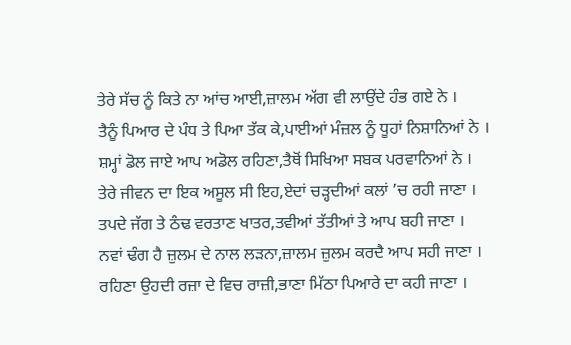ਤੇਰੇ ਸੱਚ ਨੂੰ ਕਿਤੇ ਨਾ ਆਂਚ ਆਈ,ਜ਼ਾਲਮ ਅੱਗ ਵੀ ਲਾਉਂਦੇ ਹੰਭ ਗਏ ਨੇ ।
ਤੈਨੂੰ ਪਿਆਰ ਦੇ ਪੰਧ ਤੇ ਪਿਆ ਤੱਕ ਕੇ,ਪਾਈਆਂ ਮੰਜ਼ਲ ਨੂੰ ਧੂਹਾਂ ਨਿਸ਼ਾਨਿਆਂ ਨੇ ।
ਸ਼ਮ੍ਹਾਂ ਡੋਲ ਜਾਏ ਆਪ ਅਡੋਲ ਰਹਿਣਾ,ਤੈਥੋਂ ਸਿਖਿਆ ਸਬਕ ਪਰਵਾਨਿਆਂ ਨੇ ।
ਤੇਰੇ ਜੀਵਨ ਦਾ ਇਕ ਅਸੂਲ ਸੀ ਇਹ,ਏਦਾਂ ਚੜ੍ਹਦੀਆਂ ਕਲਾਂ ’ਚ ਰਹੀ ਜਾਣਾ ।
ਤਪਦੇ ਜੱਗ ਤੇ ਠੰਢ ਵਰਤਾਣ ਖਾਤਰ,ਤਵੀਆਂ ਤੱਤੀਆਂ ਤੇ ਆਪ ਬਹੀ ਜਾਣਾ ।
ਨਵਾਂ ਢੰਗ ਹੈ ਜ਼ੁਲਮ ਦੇ ਨਾਲ ਲੜਨਾ,ਜ਼ਾਲਮ ਜ਼ੁਲਮ ਕਰਦੈ ਆਪ ਸਹੀ ਜਾਣਾ ।
ਰਹਿਣਾ ਉਹਦੀ ਰਜ਼ਾ ਦੇ ਵਿਚ ਰਾਜ਼ੀ,ਭਾਣਾ ਮਿੱਠਾ ਪਿਆਰੇ ਦਾ ਕਹੀ ਜਾਣਾ ।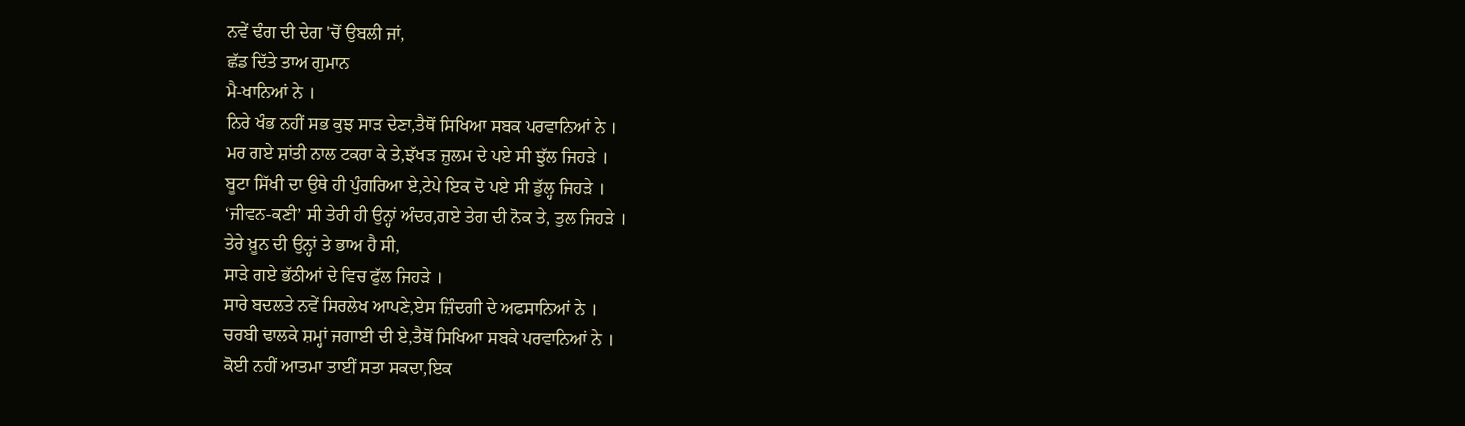ਨਵੇਂ ਢੰਗ ਦੀ ਦੇਗ 'ਚੋਂ ਉਬਲੀ ਜਾਂ,
ਛੱਡ ਦਿੱਤੇ ਤਾਅ ਗੁਮਾਨ
ਮੈ-ਖਾਨਿਆਂ ਨੇ ।
ਨਿਰੇ ਖੰਭ ਨਹੀਂ ਸਭ ਕੁਝ ਸਾੜ ਦੇਣਾ,ਤੈਥੋਂ ਸਿਖਿਆ ਸਬਕ ਪਰਵਾਨਿਆਂ ਨੇ ।
ਮਰ ਗਏ ਸ਼ਾਂਤੀ ਨਾਲ ਟਕਰਾ ਕੇ ਤੇ,ਝੱਖੜ ਜ਼ੁਲਮ ਦੇ ਪਏ ਸੀ ਝੁੱਲ ਜਿਹੜੇ ।
ਬੂਟਾ ਸਿੱਖੀ ਦਾ ਉਥੇ ਹੀ ਪੁੰਗਰਿਆ ਏ,ਟੇਪੇ ਇਕ ਦੋ ਪਏ ਸੀ ਡੁੱਲ੍ਹ ਜਿਹੜੇ ।
‘ਜੀਵਨ-ਕਣੀ’ ਸੀ ਤੇਰੀ ਹੀ ਉਨ੍ਹਾਂ ਅੰਦਰ,ਗਏ ਤੇਗ ਦੀ ਨੋਕ ਤੇ, ਤੁਲ ਜਿਹੜੇ ।
ਤੇਰੇ ਖ਼ੂਨ ਦੀ ਉਨ੍ਹਾਂ ਤੇ ਭਾਅ ਹੈ ਸੀ,
ਸਾੜੇ ਗਏ ਭੱਠੀਆਂ ਦੇ ਵਿਚ ਫੁੱਲ ਜਿਹੜੇ ।
ਸਾਰੇ ਬਦਲਤੇ ਨਵੇਂ ਸਿਰਲੇਖ ਆਪਣੇ,ਏਸ ਜ਼ਿੰਦਗੀ ਦੇ ਅਫਸਾਨਿਆਂ ਨੇ ।
ਚਰਬੀ ਢਾਲਕੇ ਸ਼ਮ੍ਹਾਂ ਜਗਾਈ ਦੀ ਏ,ਤੈਥੋਂ ਸਿਖਿਆ ਸਬਕੇ ਪਰਵਾਨਿਆਂ ਨੇ ।
ਕੋਈ ਨਹੀਂ ਆਤਮਾ ਤਾਈਂ ਸਤਾ ਸਕਦਾ,ਇਕ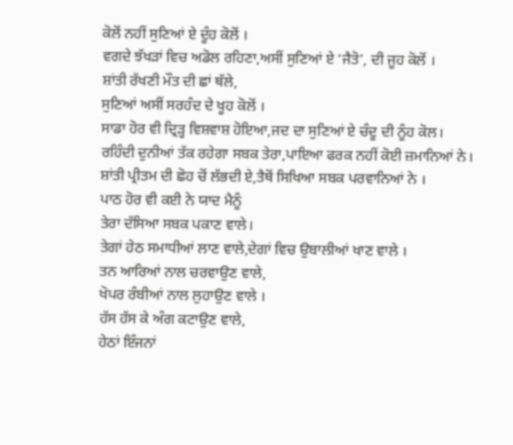ਕੋਲੋਂ ਨਹੀਂ ਸੁਣਿਆਂ ਏ ਦੂੰਹ ਕੋਲੋਂ ।
ਵਗਦੇ ਝੱਖੜਾਂ ਵਿਚ ਅਡੋਲ ਰਹਿਣਾ,ਅਸੀਂ ਸੁਣਿਆਂ ਏ ‘ਜੈਤੋ’, ਦੀ ਜੂਹ ਕੋਲੋਂ ।
ਸ਼ਾਂਤੀ ਰੱਖਣੀ ਮੌਤ ਦੀ ਛਾਂ ਥੱਲੇ,
ਸੁਣਿਆਂ ਅਸੀਂ ਸਰਹੰਦ ਦੇ ਖੂਹ ਕੋਲੋਂ ।
ਸਾਡਾ ਹੋਰ ਵੀ ਦ੍ਰਿੜ੍ਹ ਵਿਸ਼ਵਾਸ਼ ਹੋਇਆ,ਜਦ ਦਾ ਸੁਣਿਆਂ ਏ ਚੰਦੂ ਦੀ ਨੂੰਹ ਕੋਲ।
ਰਹਿੰਦੀ ਦੁਨੀਆਂ ਤੱਕ ਰਹੇਗਾ ਸਬਕ ਤੇਰਾ,ਪਾਇਆ ਫਰਕ ਨਹੀਂ ਕੋਈ ਜ਼ਮਾਨਿਆਂ ਨੇ।
ਸ਼ਾਂਤੀ ਪ੍ਰੀਤਮ ਦੀ ਛੋਹ ਚੋਂ ਲੱਭਦੀ ਏ,ਤੈਥੋਂ ਸਿਖਿਆ ਸਬਕ ਪਰਵਾਨਿਆਂ ਨੇ ।
ਪਾਠ ਹੋਰ ਵੀ ਕਈ ਨੇ ਯਾਦ ਮੈਨੂੰ
ਤੇਰਾ ਦੱਸਿਆ ਸਬਕ ਪਕਾਣ ਵਾਲੇ।
ਤੇਗਾਂ ਹੇਠ ਸਮਾਧੀਆਂ ਲਾਣ ਵਾਲੇ,ਦੇਗਾਂ ਵਿਚ ਉਬਾਲੀਆਂ ਖਾਣ ਵਾਲੇ ।
ਤਨ ਆਰਿਆਂ ਨਾਲ ਚਰਵਾਉਣ ਵਾਲੇ,
ਖੋਪਰ ਰੰਬੀਆਂ ਨਾਲ ਲੁਹਾਉਣ ਵਾਲੇ ।
ਹੱਸ ਹੱਸ ਕੇ ਅੰਗ ਕਟਾਉਣ ਵਾਲੇ,
ਹੇਠਾਂ ਇੰਜਨਾਂ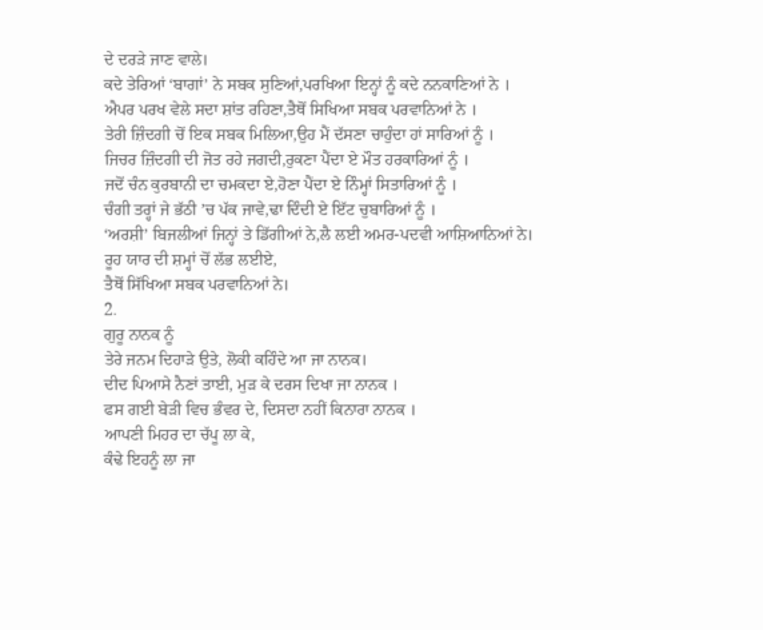ਦੇ ਦਰੜੇ ਜਾਣ ਵਾਲੇ।
ਕਦੇ ਤੇਰਿਆਂ ‘ਬਾਗਾਂ’ ਨੇ ਸਬਕ ਸੁਣਿਆਂ,ਪਰਖਿਆ ਇਨ੍ਹਾਂ ਨੂੰ ਕਦੇ ਨਨਕਾਣਿਆਂ ਨੇ ।
ਐਪਰ ਪਰਖ ਵੇਲੇ ਸਦਾ ਸ਼ਾਂਤ ਰਹਿਣਾ,ਤੈਥੋਂ ਸਿਖਿਆ ਸਬਕ ਪਰਵਾਨਿਆਂ ਨੇ ।
ਤੇਰੀ ਜ਼ਿੰਦਗੀ ਚੋਂ ਇਕ ਸਬਕ ਮਿਲਿਆ,ਉਹ ਮੈਂ ਦੱਸਣਾ ਚਾਹੁੰਦਾ ਹਾਂ ਸਾਰਿਆਂ ਨੂੰ ।
ਜਿਚਰ ਜ਼ਿੰਦਗੀ ਦੀ ਜੋਤ ਰਹੇ ਜਗਦੀ,ਰੁਕਣਾ ਪੈਂਦਾ ਏ ਮੌਤ ਹਰਕਾਰਿਆਂ ਨੂੰ ।
ਜਦੋਂ ਚੰਨ ਕੁਰਬਾਨੀ ਦਾ ਚਮਕਦਾ ਏ,ਹੋਣਾ ਪੈਂਦਾ ਏ ਨਿੰਮ੍ਹਾਂ ਸਿਤਾਰਿਆਂ ਨੂੰ ।
ਚੰਗੀ ਤਰ੍ਹਾਂ ਜੇ ਭੱਠੀ ’ਚ ਪੱਕ ਜਾਵੇ,ਢਾ ਦਿੰਦੀ ਏ ਇੱਟ ਚੁਬਾਰਿਆਂ ਨੂੰ ।
‘ਅਰਸ਼ੀ’ ਬਿਜਲੀਆਂ ਜਿਨ੍ਹਾਂ ਤੇ ਡਿੱਗੀਆਂ ਨੇ,ਲੈ ਲਈ ਅਮਰ-ਪਦਵੀ ਆਸ਼ਿਆਨਿਆਂ ਨੇ।
ਰੂਹ ਯਾਰ ਦੀ ਸ਼ਮ੍ਹਾਂ ਚੋਂ ਲੱਭ ਲਈਏ,
ਤੈਥੋਂ ਸਿੱਖਿਆ ਸਬਕ ਪਰਵਾਨਿਆਂ ਨੇ।
2.
ਗੁਰੂ ਨਾਨਕ ਨੂੰ
ਤੇਰੇ ਜਨਮ ਦਿਹਾੜੇ ਉਤੇ, ਲੋਕੀ ਕਹਿੰਦੇ ਆ ਜਾ ਨਾਨਕ।
ਦੀਦ ਪਿਆਸੇ ਨੈਣਾਂ ਤਾਈ, ਮੁੜ ਕੇ ਦਰਸ ਦਿਖਾ ਜਾ ਨਾਨਕ ।
ਫਸ ਗਈ ਬੇੜੀ ਵਿਚ ਭੰਵਰ ਦੇ, ਦਿਸਦਾ ਨਹੀਂ ਕਿਨਾਰਾ ਨਾਨਕ ।
ਆਪਣੀ ਮਿਹਰ ਦਾ ਚੱਪੂ ਲਾ ਕੇ,
ਕੰਢੇ ਇਹਨੂੰ ਲਾ ਜਾ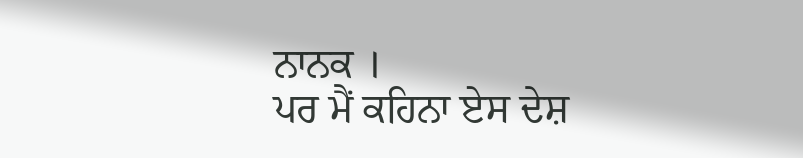ਨਾਨਕ ।
ਪਰ ਮੈਂ ਕਹਿਨਾ ਏਸ ਦੇਸ਼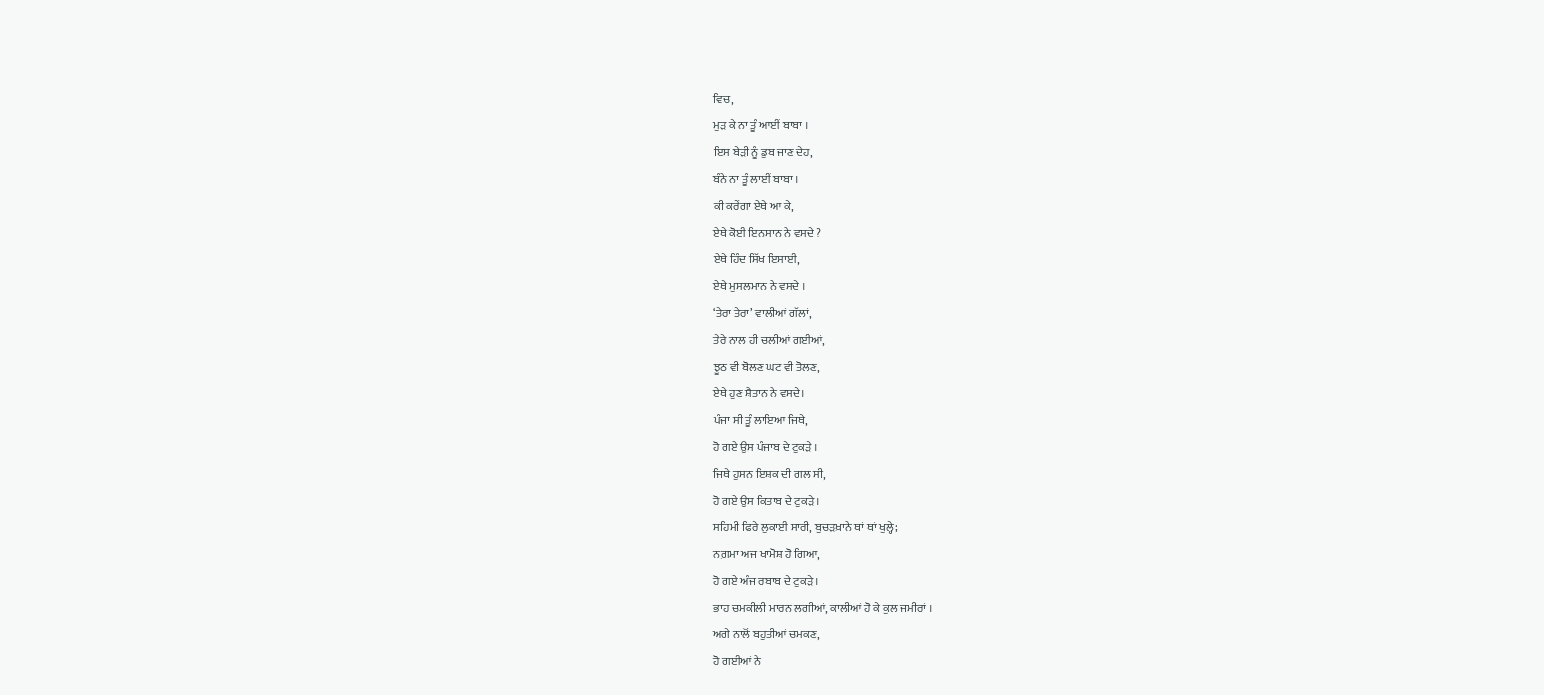ਵਿਚ,
ਮੁੜ ਕੇ ਨਾ ਤੂੰ ਆਈਂ ਬਾਬਾ ।
ਇਸ ਬੇੜੀ ਨੂੰ ਡੁਬ ਜਾਣ ਦੇਹ,
ਬੰਨੇ ਨਾ ਤੂੰ ਲਾਈਂ ਬਾਬਾ ।
ਕੀ ਕਰੇਂਗਾ ਏਥੇ ਆ ਕੇ,
ਏਥੇ ਕੋਈ ਇਨਸਾਨ ਨੇ ਵਸਦੇ ?
ਏਥੇ ਹਿੰਦ ਸਿੱਖ ਇਸਾਈ,
ਏਥੇ ਮੁਸਲਮਾਨ ਨੇ ਵਸਦੇ ।
‘ਤੇਰਾ ਤੇਰਾ’ ਵਾਲੀਆਂ ਗੱਲਾਂ,
ਤੇਰੇ ਨਾਲ ਹੀ ਚਲੀਆਂ ਗਈਆਂ,
ਝੂਠ ਵੀ ਬੋਲਣ ਘਟ ਵੀ ਤੋਲਣ,
ਏਥੇ ਹੁਣ ਸ਼ੈਤਾਨ ਨੇ ਵਸਦੇ।
ਪੰਜਾ ਸੀ ਤੂੰ ਲਾਇਆ ਜਿਥੇ,
ਹੋ ਗਏ ਉਸ ਪੰਜਾਬ ਦੇ ਟੁਕੜੇ ।
ਜਿਥੇ ਹੁਸਨ ਇਸ਼ਕ ਦੀ ਗਲ ਸੀ,
ਹੋ ਗਏ ਉਸ ਕਿਤਾਬ ਦੇ ਟੁਕੜੇ ।
ਸਹਿਮੀ ਫਿਰੇ ਲੁਕਾਈ ਸਾਰੀ, ਬੁਚੜਖ਼ਾਨੇ ਥਾਂ ਥਾਂ ਖੁਲ੍ਹੇ;
ਨਗ਼ਮਾ ਅਜ ਖਾਮੋਸ਼ ਹੋ ਗਿਆ,
ਹੋ ਗਏ ਅੰਜ ਰਬਾਬ ਦੇ ਟੁਕੜੇ ।
ਭਾਹ ਚਮਕੀਲੀ ਮਾਰਨ ਲਗੀਆਂ, ਕਾਲੀਆਂ ਹੋ ਕੇ ਕੁਲ ਜਮੀਰਾਂ ।
ਅਗੇ ਨਾਲੋਂ ਬਹੁਤੀਆਂ ਚਮਕਣ,
ਹੋ ਗਈਆਂ ਨੇ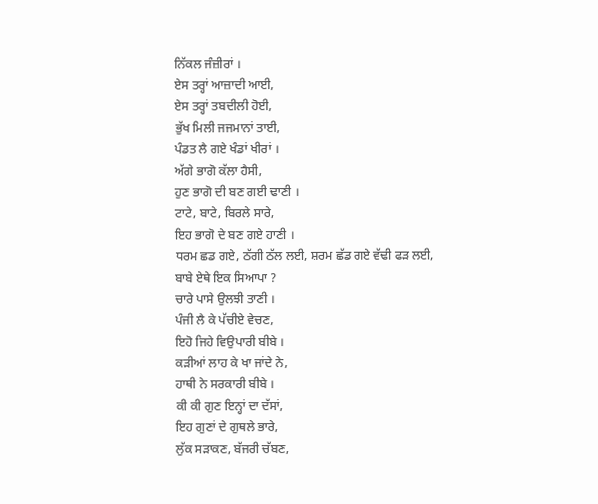ਨਿੱਕਲ ਜੰਜ਼ੀਰਾਂ ।
ਏਸ ਤਰ੍ਹਾਂ ਆਜ਼ਾਦੀ ਆਈ,
ਏਸ ਤਰ੍ਹਾਂ ਤਬਦੀਲੀ ਹੋਈ,
ਭੁੱਖ ਮਿਲੀ ਜਜਮਾਨਾਂ ਤਾਈ,
ਪੰਡਤ ਲੈ ਗਏ ਖੰਡਾਂ ਖੀਰਾਂ ।
ਅੱਗੇ ਭਾਗੋ ਕੱਲਾ ਹੈਸੀ,
ਹੁਣ ਭਾਗੋ ਦੀ ਬਣ ਗਈ ਢਾਣੀ ।
ਟਾਟੇ, ਬਾਟੇ, ਬਿਰਲੇ ਸਾਰੇ,
ਇਹ ਭਾਗੋ ਦੇ ਬਣ ਗਏ ਹਾਣੀ ।
ਧਰਮ ਛਡ ਗਏ, ਠੱਗੀ ਠੱਲ ਲਈ, ਸ਼ਰਮ ਛੱਡ ਗਏ ਵੱਢੀ ਫੜ ਲਈ,
ਬਾਬੇ ਏਥੇ ਇਕ ਸਿਆਪਾ ?
ਚਾਰੇ ਪਾਸੇ ਉਲਝੀ ਤਾਣੀ ।
ਪੰਜੀ ਲੈ ਕੇ ਪੱਚੀਏ ਵੇਚਣ,
ਇਹੋ ਜਿਹੇ ਵਿਉਪਾਰੀ ਬੀਬੇ ।
ਕੜੀਆਂ ਲਾਹ ਕੇ ਖਾ ਜਾਂਦੇ ਨੇ,
ਹਾਥੀ ਨੇ ਸਰਕਾਰੀ ਬੀਬੇ ।
ਕੀ ਕੀ ਗੁਣ ਇਨ੍ਹਾਂ ਦਾ ਦੱਸਾਂ,
ਇਹ ਗੁਣਾਂ ਦੇ ਗੁਥਲੇ ਭਾਰੇ,
ਲੁੱਕ ਸੜਾਕਣ, ਬੱਜਰੀ ਚੱਬਣ,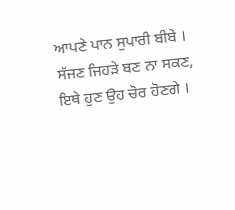ਆਪਣੇ ਪਾਨ ਸੁਪਾਰੀ ਬੀਬੇ ।
ਸੱਜਣ ਜਿਹੜੇ ਬਣ ਨਾ ਸਕਣ,
ਇਥੇ ਹੁਣ ਉਹ ਚੋਰ ਹੋਣਗੇ ।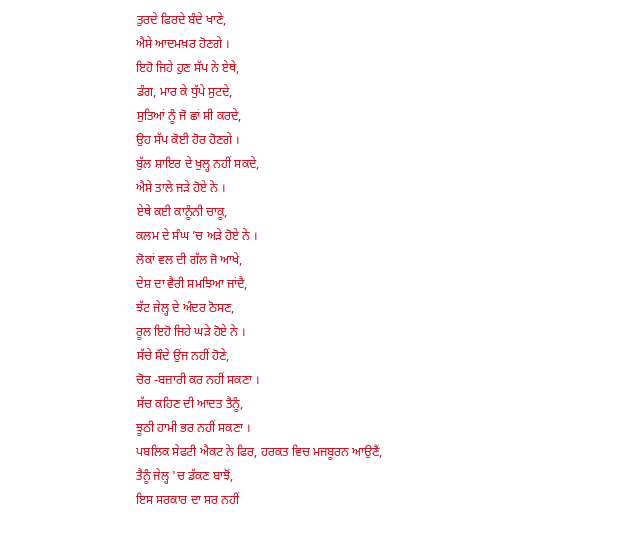ਤੁਰਦੇ ਫਿਰਦੇ ਬੰਦੇ ਖਾਣੇ,
ਐਸੇ ਆਦਮਖ਼ਰ ਹੋਣਗੇ ।
ਇਹੋ ਜਿਹੇ ਹੁਣ ਸੱਪ ਨੇ ਏਥੇ,
ਡੰਗ, ਮਾਰ ਕੇ ਧੁੱਪੇ ਸੁਟਦੇ,
ਸੁਤਿਆਂ ਨੂੰ ਜੋ ਛਾਂ ਸੀ ਕਰਦੇ,
ਉਹ ਸੱਪ ਕੋਈ ਹੋਰ ਹੋਣਗੇ ।
ਬੁੱਲ ਸ਼ਾਇਰ ਦੇ ਖੁਲ੍ਹ ਨਹੀਂ ਸਕਦੇ,
ਐਸੇ ਤਾਲੇ ਜੜੇ ਹੋਏ ਨੇ ।
ਏਥੇ ਕਈ ਕਾਨੂੰਨੀ ਚਾਕੂ,
ਕਲਮ ਦੇ ਸੰਘ ’ਚ ਅੜੇ ਹੋਏ ਨੇ ।
ਲੋਕਾਂ ਵਲ ਦੀ ਗੱਲ ਜੋ ਆਖੇ,
ਦੇਸ਼ ਦਾ ਵੈਰੀ ਸਮਝਿਆ ਜਾਂਦੈ,
ਝੱਟ ਜੇਲ੍ਹ ਦੇ ਅੰਦਰ ਠੋਸਣ,
ਰੂਲ ਇਹੋ ਜਿਹੇ ਘੜੇ ਹੋਏ ਨੇ ।
ਸੱਚੇ ਸੌਦੇ ਉਂਜ ਨਹੀਂ ਹੋਣੇ,
ਚੋਰ -ਬਜ਼ਾਰੀ ਕਰ ਨਹੀਂ ਸਕਣਾ ।
ਸੱਚ ਕਹਿਣ ਦੀ ਆਦਤ ਤੈਨੂੰ,
ਝੂਠੀ ਹਾਮੀ ਭਰ ਨਹੀਂ ਸਕਣਾ ।
ਪਬਲਿਕ ਸੇਫਟੀ ਐਕਟ ਨੇ ਫਿਰ, ਹਰਕਤ ਵਿਚ ਮਜਬੂਰਨ ਆਉਣੈਂ,
ਤੈਨੂੰ ਜੇਲ੍ਹ 'ਚ ਡੱਕਣ ਬਾਝੋਂ,
ਇਸ ਸਰਕਾਰ ਦਾ ਸਰ ਨਹੀਂ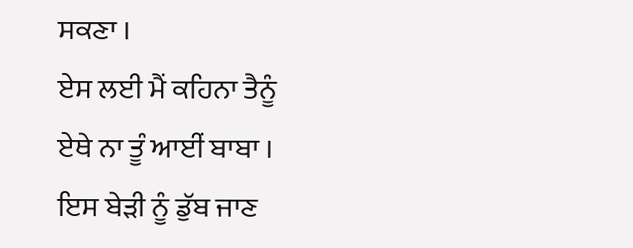ਸਕਣਾ ।
ਏਸ ਲਈ ਮੈਂ ਕਹਿਨਾ ਤੈਨੂੰ
ਏਥੇ ਨਾ ਤੂੰ ਆਈਂ ਬਾਬਾ ।
ਇਸ ਬੇੜੀ ਨੂੰ ਡੁੱਬ ਜਾਣ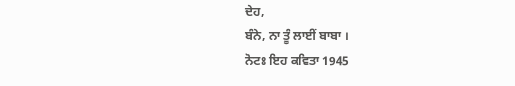ਦੇਹ,
ਬੰਨੇ, ਨਾ ਤੂੰ ਲਾਈਂ ਬਾਬਾ ।
ਨੋਟਃ ਇਹ ਕਵਿਤਾ 1945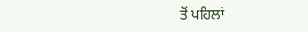ਤੋਂ ਪਹਿਲਾਂ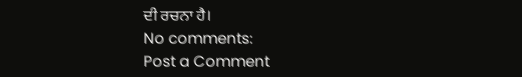ਦੀ ਰਚਨਾ ਹੈ।
No comments:
Post a Comment